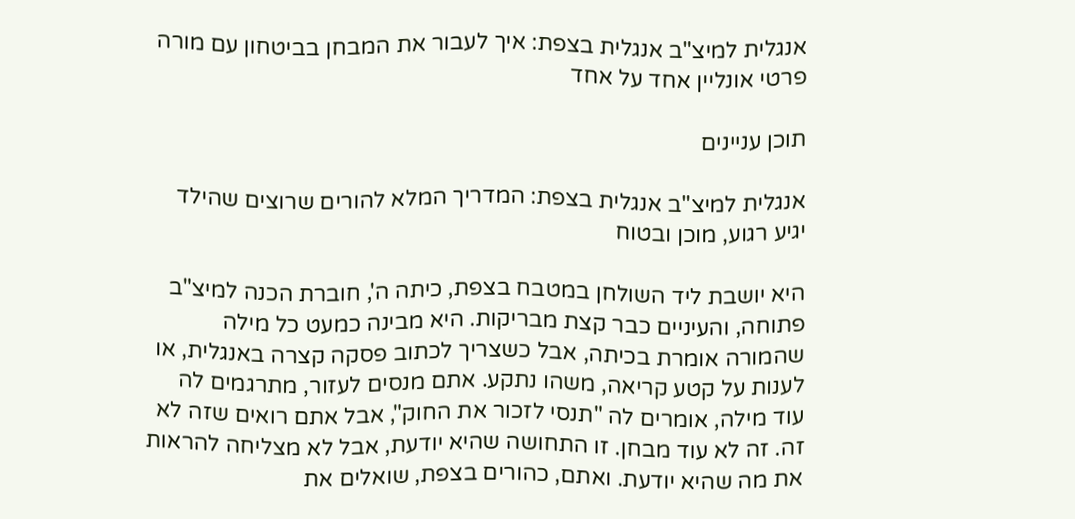אנגלית למיצ"ב אנגלית בצפת: איך לעבור את המבחן בביטחון עם מורה פרטי אונליין אחד על אחד

תוכן עניינים

אנגלית למיצ"ב אנגלית בצפת: המדריך המלא להורים שרוצים שהילד יגיע רגוע, מוכן ובטוח

היא יושבת ליד השולחן במטבח בצפת, כיתה ה', חוברת הכנה למיצ"ב פתוחה, והעיניים כבר קצת מבריקות. היא מבינה כמעט כל מילה שהמורה אומרת בכיתה, אבל כשצריך לכתוב פסקה קצרה באנגלית, או לענות על קטע קריאה, משהו נתקע. אתם מנסים לעזור, מתרגמים לה עוד מילה, אומרים לה "תנסי לזכור את החוק", אבל אתם רואים שזה לא זה. זה לא עוד מבחן. זו התחושה שהיא יודעת, אבל לא מצליחה להראות את מה שהיא יודעת. ואתם, כהורים בצפת, שואלים את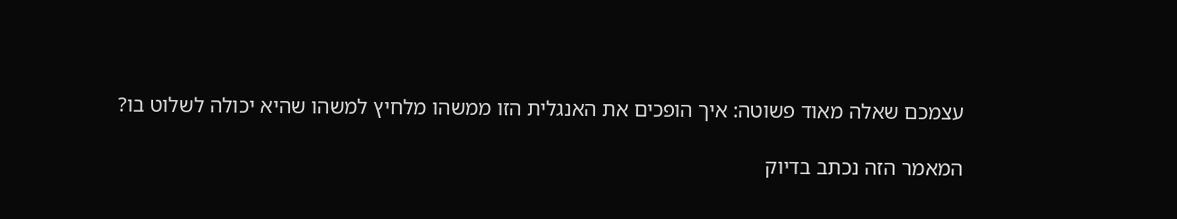עצמכם שאלה מאוד פשוטה: איך הופכים את האנגלית הזו ממשהו מלחיץ למשהו שהיא יכולה לשלוט בו?

המאמר הזה נכתב בדיוק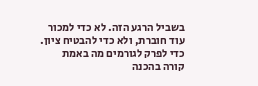בשביל הרגע הזה. לא כדי למכור עוד חוברת, ולא כדי להבטיח ציון. כדי לפרק לגורמים מה באמת קורה בהכנה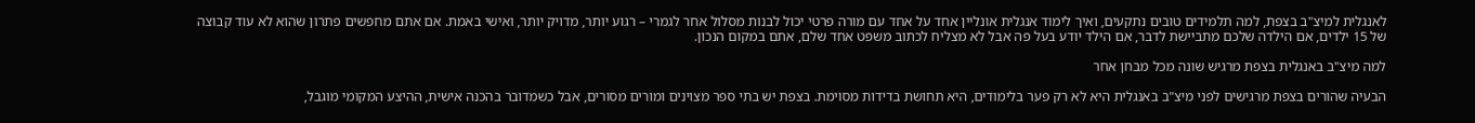לאנגלית למיצ"ב בצפת, למה תלמידים טובים נתקעים, ואיך לימוד אנגלית אונליין אחד על אחד עם מורה פרטי יכול לבנות מסלול אחר לגמרי – רגוע יותר, מדויק יותר, ואישי באמת. אם אתם מחפשים פתרון שהוא לא עוד קבוצה של 15 ילדים, אם הילדה שלכם מתביישת לדבר, אם הילד יודע בעל פה אבל לא מצליח לכתוב משפט אחד שלם, אתם במקום הנכון.

למה מיצ"ב באנגלית בצפת מרגיש שונה מכל מבחן אחר

הבעיה שהורים בצפת מרגישים לפני מיצ"ב באנגלית היא לא רק פער בלימודים, היא תחושת בדידות מסוימת. בצפת יש בתי ספר מצוינים ומורים מסורים, אבל כשמדובר בהכנה אישית, ההיצע המקומי מוגבל,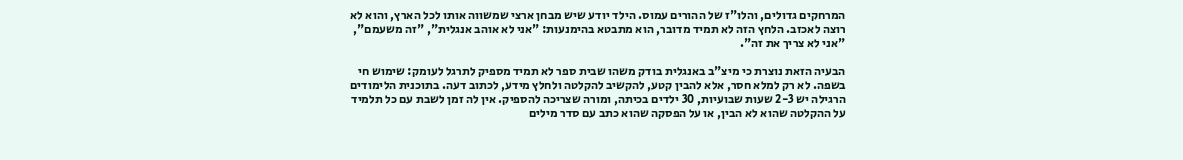המרחקים גדולים, והלו"ז של ההורים עמוס. הילד יודע שיש מבחן ארצי שמשווה אותו לכל הארץ, והוא לא רוצה לאכזב. הלחץ הזה לא תמיד מדובר, הוא מתבטא בהימנעות: "אני לא אוהב אנגלית", "זה משעמם", "אני לא צריך את זה".

הבעיה הזאת נוצרת כי מיצ"ב באנגלית בודק משהו שבית ספר לא תמיד מספיק לתרגל לעומק: שימוש חי בשפה. לא רק למלא חסר, אלא להבין קטע, להקשיב להקלטה ולחלץ מידע, לכתוב דעה. בתוכנית הלימודים הרגילה יש 2-3 שעות שבועיות, 30 ילדים בכיתה, ומורה שצריכה להספיק. אין לה זמן לשבת עם כל תלמיד על ההקלטה שהוא לא הבין, או על הפסקה שהוא כתב עם סדר מילים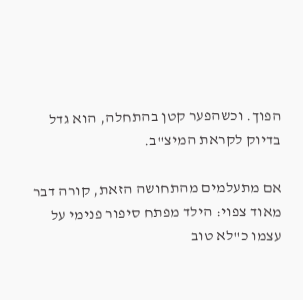הפוך. וכשהפער קטן בהתחלה, הוא גדל בדיוק לקראת המיצ"ב.

אם מתעלמים מהתחושה הזאת, קורה דבר מאוד צפוי: הילד מפתח סיפור פנימי על עצמו כ"לא טוב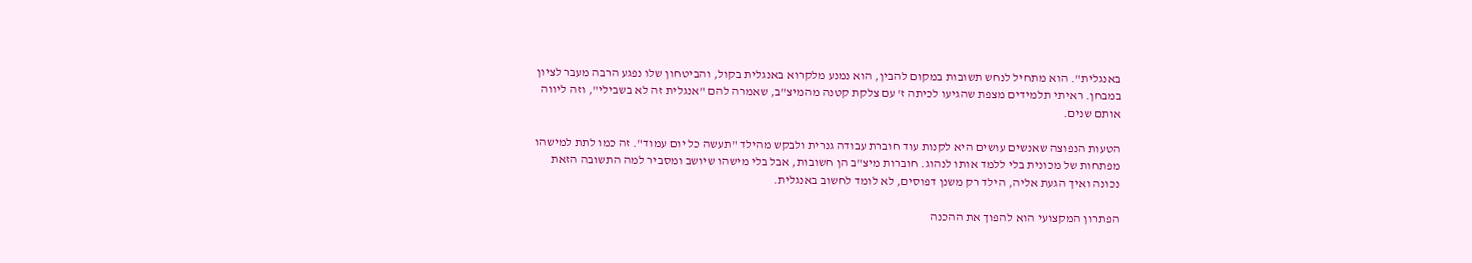באנגלית". הוא מתחיל לנחש תשובות במקום להבין, הוא נמנע מלקרוא באנגלית בקול, והביטחון שלו נפגע הרבה מעבר לציון במבחן. ראיתי תלמידים מצפת שהגיעו לכיתה ז' עם צלקת קטנה מהמיצ"ב, שאמרה להם "אנגלית זה לא בשבילי", וזה ליווה אותם שנים.

הטעות הנפוצה שאנשים עושים היא לקנות עוד חוברת עבודה גנרית ולבקש מהילד "תעשה כל יום עמוד". זה כמו לתת למישהו מפתחות של מכונית בלי ללמד אותו לנהוג. חוברות מיצ"ב הן חשובות, אבל בלי מישהו שיושב ומסביר למה התשובה הזאת נכונה ואיך הגעת אליה, הילד רק משנן דפוסים, לא לומד לחשוב באנגלית.

הפתרון המקצועי הוא להפוך את ההכנה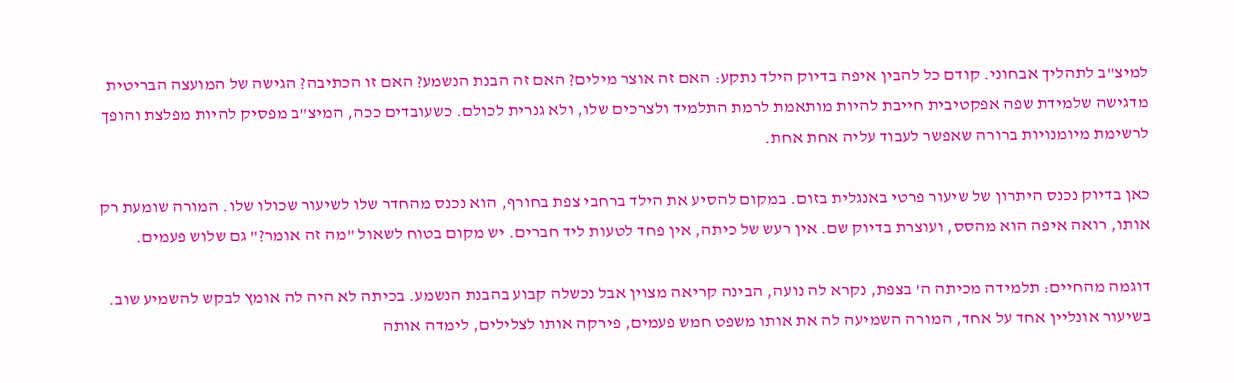למיצ"ב לתהליך אבחוני. קודם כל להבין איפה בדיוק הילד נתקע: האם זה אוצר מילים? האם זה הבנת הנשמע? האם זו הכתיבה? הגישה של המועצה הבריטית מדגישה שלמידת שפה אפקטיבית חייבת להיות מותאמת לרמת התלמיד ולצרכים שלו, ולא גנרית לכולם. כשעובדים ככה, המיצ"ב מפסיק להיות מפלצת והופך לרשימת מיומנויות ברורה שאפשר לעבוד עליה אחת אחת.

כאן בדיוק נכנס היתרון של שיעור פרטי באנגלית בזום. במקום להסיע את הילד ברחבי צפת בחורף, הוא נכנס מהחדר שלו לשיעור שכולו שלו. המורה שומעת רק אותו, רואה איפה הוא מהסס, ועוצרת בדיוק שם. אין רעש של כיתה, אין פחד לטעות ליד חברים. יש מקום בטוח לשאול "מה זה אומר?" גם שלוש פעמים.

דוגמה מהחיים: תלמידה מכיתה ה' בצפת, נקרא לה נועה, הבינה קריאה מצוין אבל נכשלה קבוע בהבנת הנשמע. בכיתה לא היה לה אומץ לבקש להשמיע שוב. בשיעור אונליין אחד על אחד, המורה השמיעה לה את אותו משפט חמש פעמים, פירקה אותו לצלילים, לימדה אותה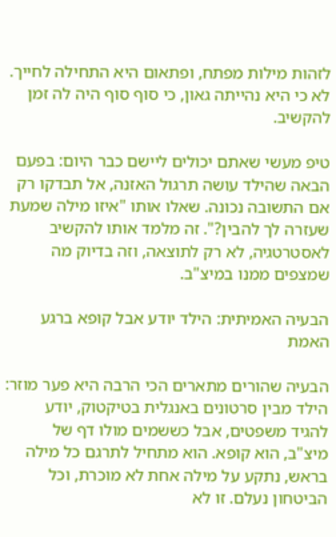לזהות מילות מפתח, ופתאום היא התחילה לחייך. לא כי היא נהייתה גאון, כי סוף סוף היה לה זמן להקשיב.

טיפ מעשי שאתם יכולים ליישם כבר היום: בפעם הבאה שהילד עושה תרגול האזנה, אל תבדקו רק אם התשובה נכונה. שאלו אותו "איזו מילה שמעת שעזרה לך להבין?". זה מלמד אותו להקשיב לאסטרטגיה, לא רק לתוצאה, וזה בדיוק מה שמצפים ממנו במיצ"ב.

הבעיה האמיתית: הילד יודע אבל קופא ברגע האמת

הבעיה שהורים מתארים הכי הרבה היא פער מוזר: הילד מבין סרטונים באנגלית בטיקטוק, יודע להגיד משפטים, אבל כששמים מולו דף של מיצ"ב, הוא קופא. הוא מתחיל לתרגם כל מילה בראש, נתקע על מילה אחת לא מוכרת, וכל הביטחון נעלם. זו לא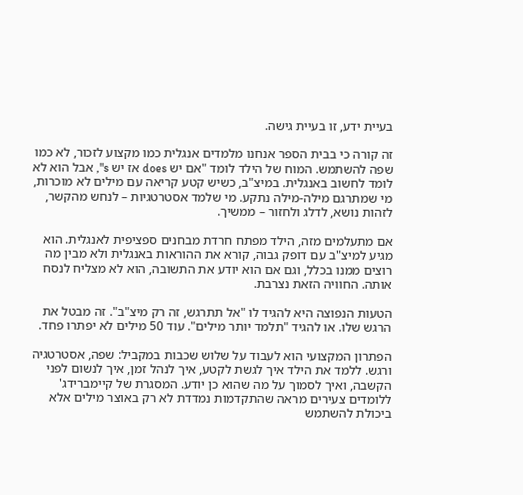בעיית ידע, זו בעיית גישה.

זה קורה כי בבית הספר אנחנו מלמדים אנגלית כמו מקצוע לזכור, לא כמו שפה להשתמש. המוח של הילד לומד "אם יש does אז יש s", אבל הוא לא לומד לחשוב באנגלית. במיצ"ב, כשיש קטע קריאה עם מילים לא מוכרות, מי שמתרגם מילה-מילה נתקע. מי שלמד אסטרטגיות – לנחש מהקשר, לזהות נושא, לדלג ולחזור – ממשיך.

אם מתעלמים מזה, הילד מפתח חרדת מבחנים ספציפית לאנגלית. הוא מגיע למיצ"ב עם דופק גבוה, קורא את ההוראות באנגלית ולא מבין מה רוצים ממנו בכלל, וגם אם הוא יודע את התשובה, הוא לא מצליח לנסח אותה. החוויה הזאת נצרבת.

הטעות הנפוצה היא להגיד לו "אל תתרגש, זה רק מיצ"ב". זה מבטל את הרגש שלו. או להגיד "תלמד יותר מילים". עוד 50 מילים לא יפתרו פחד.

הפתרון המקצועי הוא לעבוד על שלוש שכבות במקביל: שפה, אסטרטגיה ורגש. ללמד את הילד איך לגשת לקטע, איך לנהל זמן, איך לנשום לפני הקשבה, ואיך לסמוך על מה שהוא כן יודע. המסגרת של קיימברידג' ללומדים צעירים מראה שהתקדמות נמדדת לא רק באוצר מילים אלא ביכולת להשתמש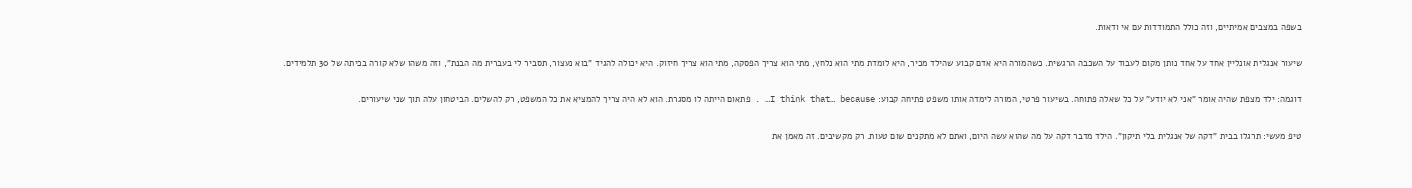בשפה במצבים אמיתיים, וזה כולל התמודדות עם אי ודאות.

שיעור אנגלית אונליין אחד על אחד נותן מקום לעבוד על השכבה הרגשית. כשהמורה היא אדם קבוע שהילד מכיר, היא לומדת מתי הוא נלחץ, מתי הוא צריך הפסקה, מתי הוא צריך חיזוק. היא יכולה להגיד "בוא נעצור, תסביר לי בעברית מה הבנת", וזה משהו שלא קורה בכיתה של 30 תלמידים.

דוגמה: ילד מצפת שהיה אומר "אני לא יודע" על כל שאלה פתוחה. בשיעור פרטי, המורה לימדה אותו משפט פתיחה קבוע: I think that… because… . פתאום הייתה לו מסגרת. הוא לא היה צריך להמציא את כל המשפט, רק להשלים. הביטחון עלה תוך שני שיעורים.

טיפ מעשי: תרגלו בבית "דקה של אנגלית בלי תיקון". הילד מדבר דקה על מה שהוא עשה היום, ואתם לא מתקנים שום טעות. רק מקשיבים. זה מאמן את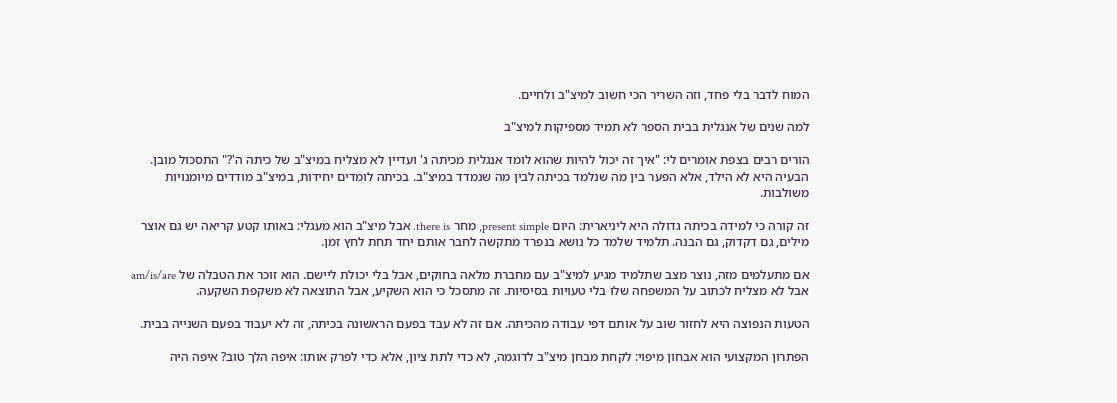המוח לדבר בלי פחד, וזה השריר הכי חשוב למיצ"ב ולחיים.

למה שנים של אנגלית בבית הספר לא תמיד מספיקות למיצ"ב

הורים רבים בצפת אומרים לי: "איך זה יכול להיות שהוא לומד אנגלית מכיתה ג' ועדיין לא מצליח במיצ"ב של כיתה ה'?" התסכול מובן. הבעיה היא לא הילד, אלא הפער בין מה שנלמד בכיתה לבין מה שנמדד במיצ"ב. בכיתה לומדים יחידות, במיצ"ב מודדים מיומנויות משולבות.

זה קורה כי למידה בכיתה גדולה היא ליניארית: היום present simple, מחר there is. אבל מיצ"ב הוא מעגלי: באותו קטע קריאה יש גם אוצר מילים, גם דקדוק, גם הבנה. תלמיד שלמד כל נושא בנפרד מתקשה לחבר אותם יחד תחת לחץ זמן.

אם מתעלמים מזה, נוצר מצב שתלמיד מגיע למיצ"ב עם מחברת מלאה בחוקים, אבל בלי יכולת ליישם. הוא זוכר את הטבלה של am/is/are אבל לא מצליח לכתוב על המשפחה שלו בלי טעויות בסיסיות. זה מתסכל כי הוא השקיע, אבל התוצאה לא משקפת השקעה.

הטעות הנפוצה היא לחזור שוב על אותם דפי עבודה מהכיתה. אם זה לא עבד בפעם הראשונה בכיתה, זה לא יעבוד בפעם השנייה בבית.

הפתרון המקצועי הוא אבחון מיפוי: לקחת מבחן מיצ"ב לדוגמה, לא כדי לתת ציון, אלא כדי לפרק אותו: איפה הלך טוב? איפה היה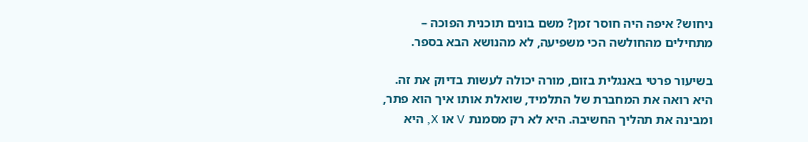ניחוש? איפה היה חוסר זמן? משם בונים תוכנית הפוכה – מתחילים מהחולשה הכי משפיעה, לא מהנושא הבא בספר.

בשיעור פרטי באנגלית בזום, מורה יכולה לעשות בדיוק את זה. היא רואה את המחברת של התלמיד, שואלת אותו איך הוא פתר, ומבינה את תהליך החשיבה. היא לא רק מסמנת V או X, היא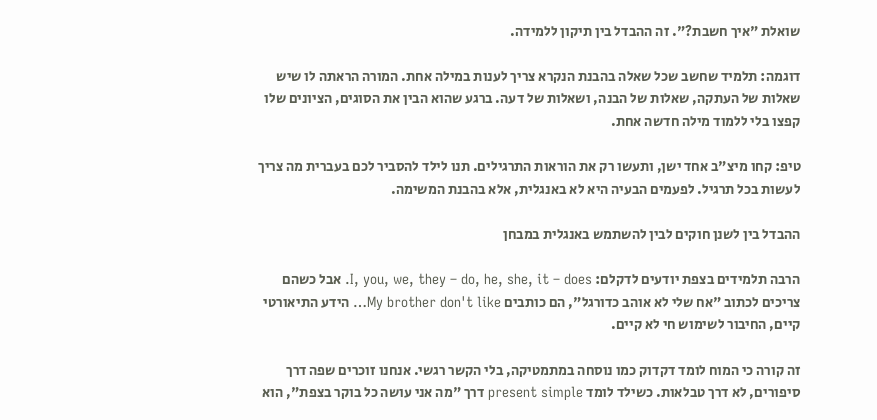שואלת "איך חשבת?". זה ההבדל בין תיקון ללמידה.

דוגמה: תלמיד שחשב שכל שאלה בהבנת הנקרא צריך לענות במילה אחת. המורה הראתה לו שיש שאלות של העתקה, שאלות של הבנה, ושאלות של דעה. ברגע שהוא הבין את הסוגים, הציונים שלו קפצו בלי ללמוד מילה חדשה אחת.

טיפ: קחו מיצ"ב אחד ישן, ותעשו רק את הוראות התרגילים. תנו לילד להסביר לכם בעברית מה צריך לעשות בכל תרגיל. לפעמים הבעיה היא לא באנגלית, אלא בהבנת המשימה.

ההבדל בין לשנן חוקים לבין להשתמש באנגלית במבחן

הרבה תלמידים בצפת יודעים לדקלם: I, you, we, they – do, he, she, it – does. אבל כשהם צריכים לכתוב "אח שלי לא אוהב כדורגל", הם כותבים My brother don't like… הידע התיאורטי קיים, החיבור לשימוש חי לא קיים.

זה קורה כי המוח לומד דקדוק כמו נוסחה במתמטיקה, בלי הקשר רגשי. אנחנו זוכרים שפה דרך סיפורים, לא דרך טבלאות. כשילד לומד present simple דרך "מה אני עושה כל בוקר בצפת", הוא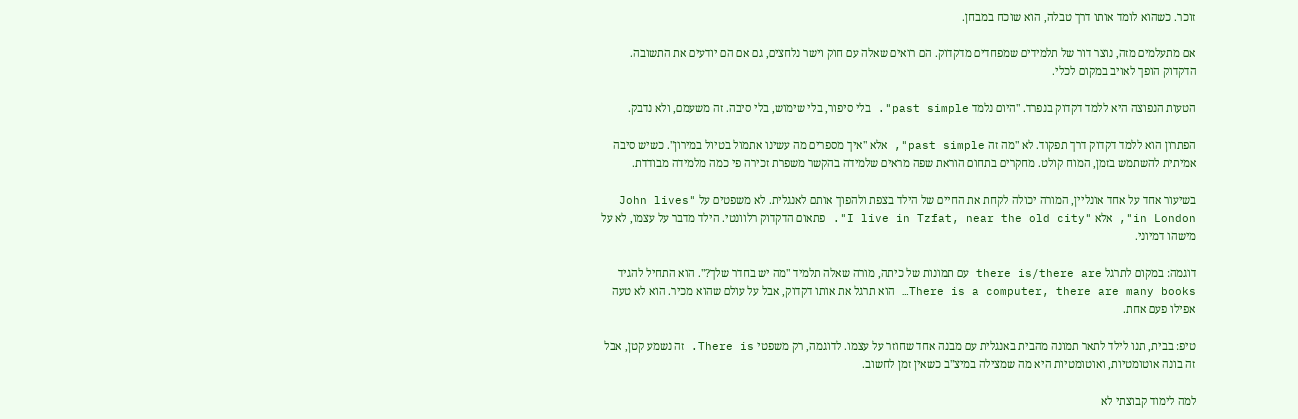זוכר. כשהוא לומד אותו דרך טבלה, הוא שוכח במבחן.

אם מתעלמים מזה, נוצר דור של תלמידים שמפחדים מדקדוק. הם רואים שאלה עם חוק וישר נלחצים, גם אם הם יודעים את התשובה. הדקדוק הופך לאויב במקום לכלי.

הטעות הנפוצה היא ללמד דקדוק בנפרד. "היום נלמד past simple". בלי סיפור, בלי שימוש, בלי סיבה. זה משעמם, ולא נדבק.

הפתרון הוא ללמד דקדוק דרך תפקוד. לא "מה זה past simple", אלא "איך מספרים מה עשינו אתמול בטיול במירון". כשיש סיבה אמיתית להשתמש בזמן, המוח קולט. מחקרים בתחום הוראת שפה מראים שלמידה בהקשר משפרת זכירה פי כמה מלמידה מבודדת.

בשיעור אחד על אחד אונליין, המורה יכולה לקחת את החיים של הילד בצפת ולהפוך אותם לאנגלית. לא משפטים על "John lives in London", אלא "I live in Tzfat, near the old city". פתאום הדקדוק רלוונטי. הילד מדבר על עצמו, לא על מישהו דמיוני.

דוגמה: במקום לתרגל there is/there are עם תמונות של כיתה, מורה שאלה תלמיד "מה יש בחדר שלך?". הוא התחיל להגיד There is a computer, there are many books… הוא תרגל את אותו דקדוק, אבל על עולם שהוא מכיר. הוא לא טעה אפילו פעם אחת.

טיפ: בבית, תנו לילד לתאר תמונה מהבית באנגלית עם מבנה אחד שחוזר על עצמו. לדוגמה, רק משפטי There is. זה נשמע קטן, אבל זה בונה אוטומטיות, ואוטומטיות היא מה שמצילה במיצ"ב כשאין זמן לחשוב.

למה לימוד קבוצתי לא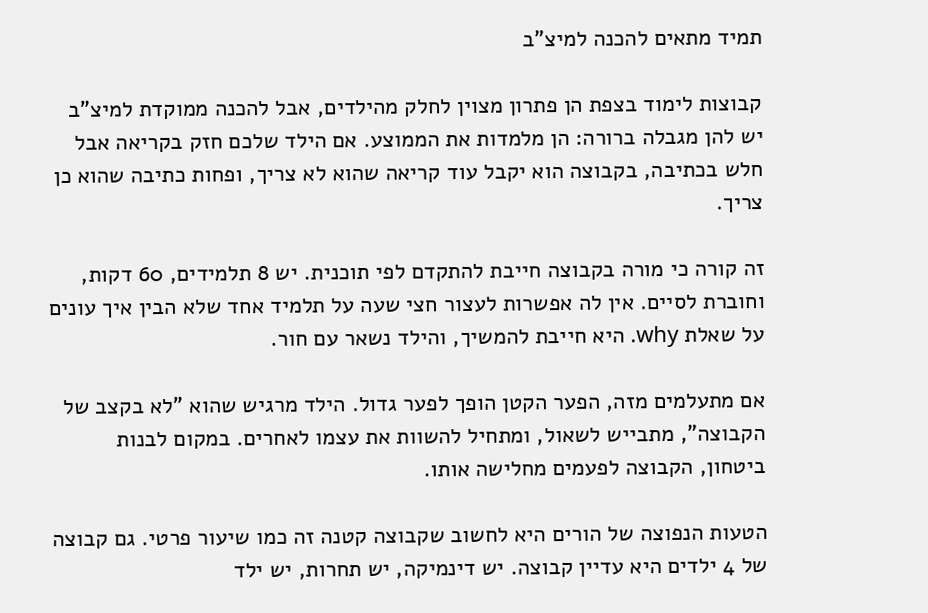תמיד מתאים להכנה למיצ"ב

קבוצות לימוד בצפת הן פתרון מצוין לחלק מהילדים, אבל להכנה ממוקדת למיצ"ב יש להן מגבלה ברורה: הן מלמדות את הממוצע. אם הילד שלכם חזק בקריאה אבל חלש בכתיבה, בקבוצה הוא יקבל עוד קריאה שהוא לא צריך, ופחות כתיבה שהוא כן צריך.

זה קורה כי מורה בקבוצה חייבת להתקדם לפי תוכנית. יש 8 תלמידים, 60 דקות, וחוברת לסיים. אין לה אפשרות לעצור חצי שעה על תלמיד אחד שלא הבין איך עונים על שאלת why. היא חייבת להמשיך, והילד נשאר עם חור.

אם מתעלמים מזה, הפער הקטן הופך לפער גדול. הילד מרגיש שהוא "לא בקצב של הקבוצה", מתבייש לשאול, ומתחיל להשוות את עצמו לאחרים. במקום לבנות ביטחון, הקבוצה לפעמים מחלישה אותו.

הטעות הנפוצה של הורים היא לחשוב שקבוצה קטנה זה כמו שיעור פרטי. גם קבוצה של 4 ילדים היא עדיין קבוצה. יש דינמיקה, יש תחרות, יש ילד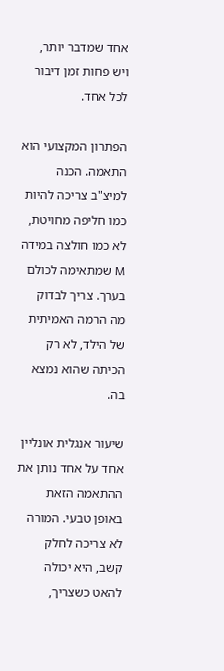אחד שמדבר יותר, ויש פחות זמן דיבור לכל אחד.

הפתרון המקצועי הוא התאמה. הכנה למיצ"ב צריכה להיות כמו חליפה מחויטת, לא כמו חולצה במידה M שמתאימה לכולם בערך. צריך לבדוק מה הרמה האמיתית של הילד, לא רק הכיתה שהוא נמצא בה.

שיעור אנגלית אונליין אחד על אחד נותן את ההתאמה הזאת באופן טבעי. המורה לא צריכה לחלק קשב, היא יכולה להאט כשצריך,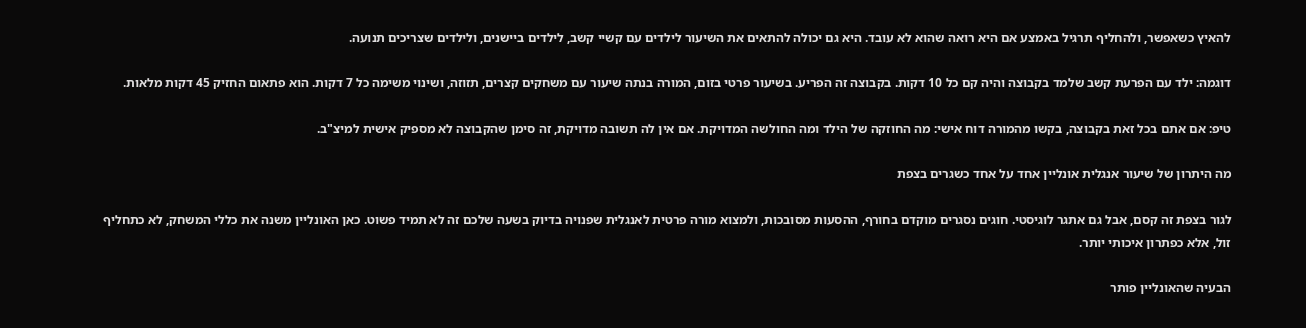להאיץ כשאפשר, ולהחליף תרגיל באמצע אם היא רואה שהוא לא עובד. היא גם יכולה להתאים את השיעור לילדים עם קשיי קשב, לילדים ביישנים, ולילדים שצריכים תנועה.

דוגמה: ילד עם הפרעת קשב שלמד בקבוצה והיה קם כל 10 דקות. בקבוצה זה הפריע. בשיעור פרטי בזום, המורה בנתה שיעור עם משחקים קצרים, תזוזה, ושינוי משימה כל 7 דקות. הוא פתאום החזיק 45 דקות מלאות.

טיפ: אם אתם בכל זאת בקבוצה, בקשו מהמורה דוח אישי: מה החוזקה של הילד ומה החולשה המדויקת. אם אין לה תשובה מדויקת, זה סימן שהקבוצה לא מספיק אישית למיצ"ב.

מה היתרון של שיעור אנגלית אונליין אחד על אחד כשגרים בצפת

לגור בצפת זה קסם, אבל גם אתגר לוגיסטי. חוגים נסגרים מוקדם בחורף, ההסעות מסובכות, ולמצוא מורה פרטית לאנגלית שפנויה בדיוק בשעה שלכם זה לא תמיד פשוט. כאן האונליין משנה את כללי המשחק, לא כתחליף זול, אלא כפתרון איכותי יותר.

הבעיה שהאונליין פותר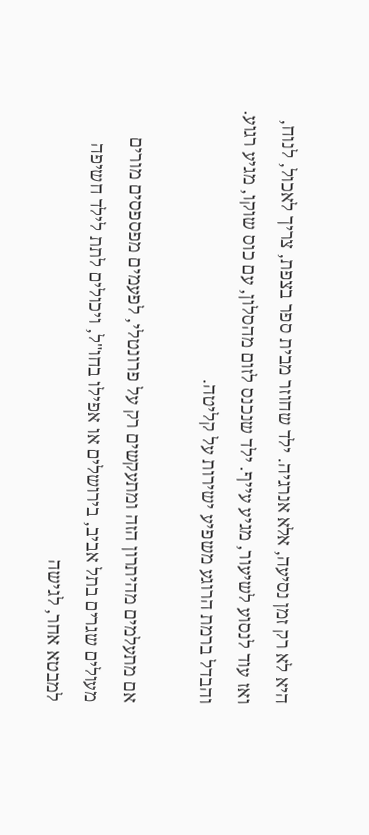היא לא רק זמן נסיעה, אלא אנרגיה. ילד שחוזר מבית ספר בצפת, צריך לאכול, לנוח, ואז עוד לנסוע לשיעור, מגיע עייף. ילד שנכנס לזום מהסלון, עם כוס שוקו, מגיע רגוע. והבדל ברמת הרוגע משפיע ישירות על קליטה.

אם מתעלמים מהיתרון הזה ומתעקשים רק על פרונטלי, לפעמים מפספסים מורים מעולים שגרים בתל אביב, בירושלים או אפילו בחו"ל, ויכולים לתת לילד חשיפה למבטא אחר, לגישה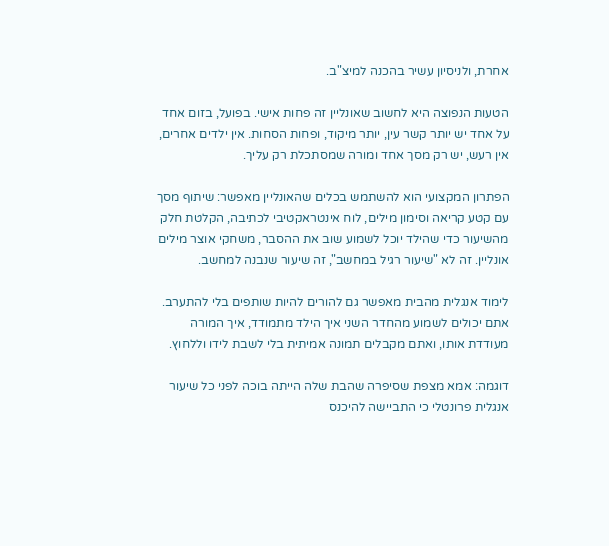אחרת, ולניסיון עשיר בהכנה למיצ"ב.

הטעות הנפוצה היא לחשוב שאונליין זה פחות אישי. בפועל, בזום אחד על אחד יש יותר קשר עין, יותר מיקוד, ופחות הסחות. אין ילדים אחרים, אין רעש, יש רק מסך אחד ומורה שמסתכלת רק עליך.

הפתרון המקצועי הוא להשתמש בכלים שהאונליין מאפשר: שיתוף מסך עם קטע קריאה וסימון מילים, לוח אינטראקטיבי לכתיבה, הקלטת חלק מהשיעור כדי שהילד יוכל לשמוע שוב את ההסבר, משחקי אוצר מילים אונליין. זה לא "שיעור רגיל במחשב", זה שיעור שנבנה למחשב.

לימוד אנגלית מהבית מאפשר גם להורים להיות שותפים בלי להתערב. אתם יכולים לשמוע מהחדר השני איך הילד מתמודד, איך המורה מעודדת אותו, ואתם מקבלים תמונה אמיתית בלי לשבת לידו וללחוץ.

דוגמה: אמא מצפת שסיפרה שהבת שלה הייתה בוכה לפני כל שיעור אנגלית פרונטלי כי התביישה להיכנס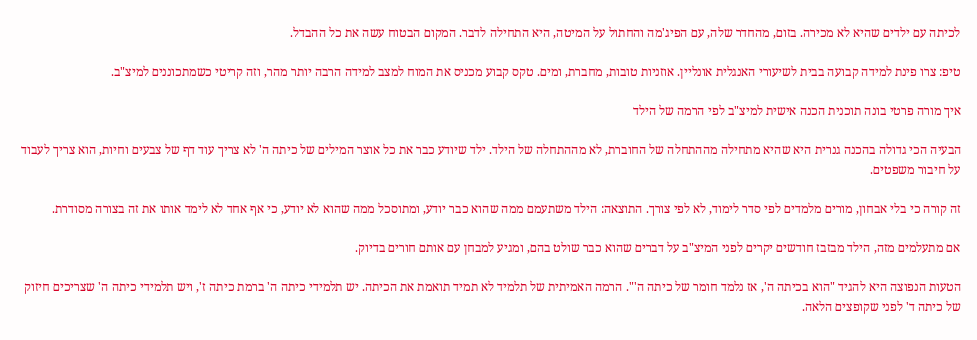לכיתה עם ילדים שהיא לא מכירה. בזום, מהחדר שלה, עם הפיג'מה והחתול על המיטה, היא התחילה לדבר. המקום הבטוח עשה את כל ההבדל.

טיפ: צרו פינת למידה קבועה בבית לשיעורי האנגלית אונליין. אוזניות טובות, מחברת, ומים. טקס קבוע מכניס את המוח למצב למידה הרבה יותר מהר, וזה קריטי כשמתכוננים למיצ"ב.

איך מורה פרטי בונה תוכנית הכנה אישית למיצ"ב לפי הרמה של הילד

הבעיה הכי גדולה בהכנה גנרית היא שהיא מתחילה מההתחלה של החוברת, לא מההתחלה של הילד. ילד שיודע כבר את כל אוצר המילים של כיתה ה' לא צריך עוד דף של צבעים וחיות, הוא צריך לעבוד על חיבור משפטים.

זה קורה כי בלי אבחון, מורים מלמדים לפי סדר לימוד, לא לפי צורך. התוצאה: הילד משתעמם ממה שהוא כבר יודע, ומתוסכל ממה שהוא לא יודע, כי אף אחד לא לימד אותו את זה בצורה מסודרת.

אם מתעלמים מזה, הילד מבזבז חודשים יקרים לפני המיצ"ב על דברים שהוא כבר שולט בהם, ומגיע למבחן עם אותם חורים בדיוק.

הטעות הנפוצה היא להגיד "הוא בכיתה ה', אז נלמד חומר של כיתה ה'". הרמה האמיתית של תלמיד לא תמיד תואמת את הכיתה. יש תלמידי כיתה ה' ברמת כיתה ז', ויש תלמידי כיתה ה' שצריכים חיזוק של כיתה ד' לפני שקופצים הלאה.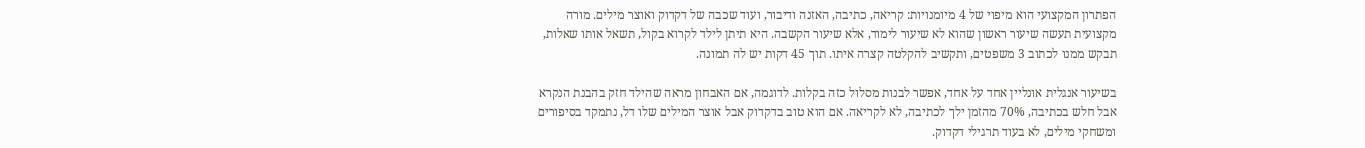הפתרון המקצועי הוא מיפוי של 4 מיומנויות: קריאה, כתיבה, האזנה ודיבור, ועוד שכבה של דקדוק ואוצר מילים. מורה מקצועית תעשה שיעור ראשון שהוא לא שיעור לימוד, אלא שיעור הקשבה. היא תיתן לילד לקרוא בקול, תשאל אותו שאלות, תבקש ממנו לכתוב 3 משפטים, ותקשיב להקלטה קצרה איתו. תוך 45 דקות יש לה תמונה.

בשיעור אנגלית אונליין אחד על אחד, אפשר לבנות מסלול כזה בקלות. לדוגמה, אם האבחון מראה שהילד חזק בהבנת הנקרא אבל חלש בכתיבה, 70% מהזמן ילך לכתיבה, לא לקריאה. אם הוא טוב בדקדוק אבל אוצר המילים שלו דל, נתמקד בסיפורים ומשחקי מילים, לא בעוד תרגילי דקדוק.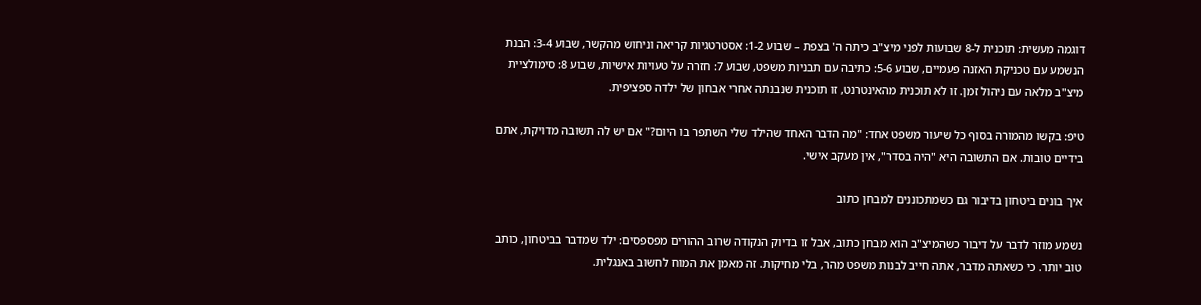דוגמה מעשית: תוכנית ל-8 שבועות לפני מיצ"ב כיתה ה' בצפת – שבוע 1-2: אסטרטגיות קריאה וניחוש מהקשר, שבוע 3-4: הבנת הנשמע עם טכניקת האזנה פעמיים, שבוע 5-6: כתיבה עם תבניות משפט, שבוע 7: חזרה על טעויות אישיות, שבוע 8: סימולציית מיצ"ב מלאה עם ניהול זמן. זו לא תוכנית מהאינטרנט, זו תוכנית שנבנתה אחרי אבחון של ילדה ספציפית.

טיפ: בקשו מהמורה בסוף כל שיעור משפט אחד: "מה הדבר האחד שהילד שלי השתפר בו היום?" אם יש לה תשובה מדויקת, אתם בידיים טובות. אם התשובה היא "היה בסדר", אין מעקב אישי.

איך בונים ביטחון בדיבור גם כשמתכוננים למבחן כתוב

נשמע מוזר לדבר על דיבור כשהמיצ"ב הוא מבחן כתוב, אבל זו בדיוק הנקודה שרוב ההורים מפספסים: ילד שמדבר בביטחון, כותב טוב יותר. כי כשאתה מדבר, אתה חייב לבנות משפט מהר, בלי מחיקות. זה מאמן את המוח לחשוב באנגלית.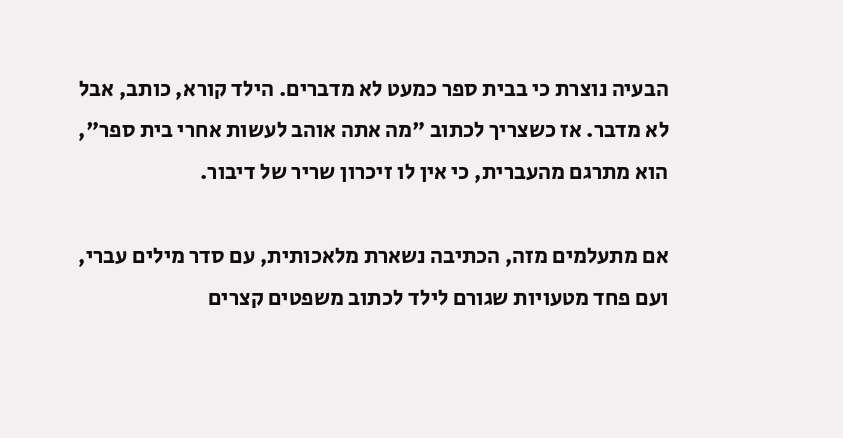הבעיה נוצרת כי בבית ספר כמעט לא מדברים. הילד קורא, כותב, אבל לא מדבר. אז כשצריך לכתוב "מה אתה אוהב לעשות אחרי בית ספר", הוא מתרגם מהעברית, כי אין לו זיכרון שריר של דיבור.

אם מתעלמים מזה, הכתיבה נשארת מלאכותית, עם סדר מילים עברי, ועם פחד מטעויות שגורם לילד לכתוב משפטים קצרים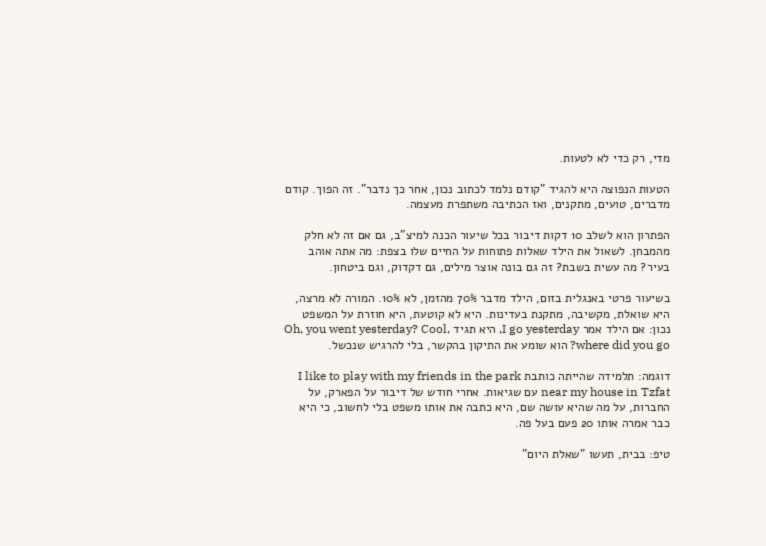מדי, רק כדי לא לטעות.

הטעות הנפוצה היא להגיד "קודם נלמד לכתוב נכון, אחר כך נדבר". זה הפוך. קודם מדברים, טועים, מתקנים, ואז הכתיבה משתפרת מעצמה.

הפתרון הוא לשלב 10 דקות דיבור בכל שיעור הכנה למיצ"ב, גם אם זה לא חלק מהמבחן. לשאול את הילד שאלות פתוחות על החיים שלו בצפת: מה אתה אוהב בעיר? מה עשית בשבת? זה גם בונה אוצר מילים, גם דקדוק, וגם ביטחון.

בשיעור פרטי באנגלית בזום, הילד מדבר 70% מהזמן, לא 10%. המורה לא מרצה, היא שואלת, מקשיבה, מתקנת בעדינות. היא לא קוטעת, היא חוזרת על המשפט נכון: אם הילד אמר I go yesterday, היא תגיד Oh, you went yesterday? Cool, where did you go? הוא שומע את התיקון בהקשר, בלי להרגיש שנכשל.

דוגמה: תלמידה שהייתה כותבת I like to play with my friends in the park near my house in Tzfat עם שגיאות. אחרי חודש של דיבור על הפארק, על החברות, על מה שהיא עושה שם, היא כתבה את אותו משפט בלי לחשוב, כי היא כבר אמרה אותו 20 פעם בעל פה.

טיפ: בבית, תעשו "שאלת היום"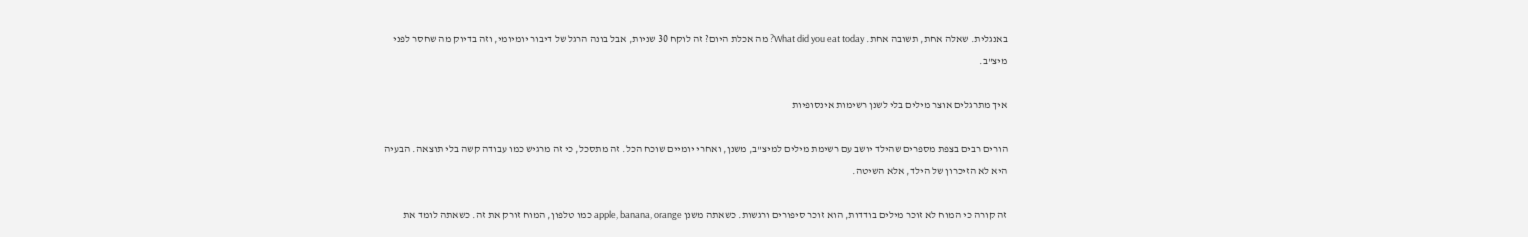באנגלית. שאלה אחת, תשובה אחת. What did you eat today? מה אכלת היום? זה לוקח 30 שניות, אבל בונה הרגל של דיבור יומיומי, וזה בדיוק מה שחסר לפני מיצ"ב.

איך מתרגלים אוצר מילים בלי לשנן רשימות אינסופיות

הורים רבים בצפת מספרים שהילד יושב עם רשימת מילים למיצ"ב, משנן, ואחרי יומיים שוכח הכל. זה מתסכל, כי זה מרגיש כמו עבודה קשה בלי תוצאה. הבעיה היא לא הזיכרון של הילד, אלא השיטה.

זה קורה כי המוח לא זוכר מילים בודדות, הוא זוכר סיפורים ורגשות. כשאתה משנן apple, banana, orange כמו טלפון, המוח זורק את זה. כשאתה לומד את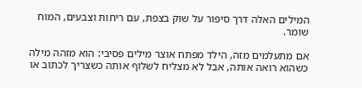המילים האלה דרך סיפור על שוק בצפת, עם ריחות וצבעים, המוח שומר.

אם מתעלמים מזה, הילד מפתח אוצר מילים פסיבי: הוא מזהה מילה כשהוא רואה אותה, אבל לא מצליח לשלוף אותה כשצריך לכתוב או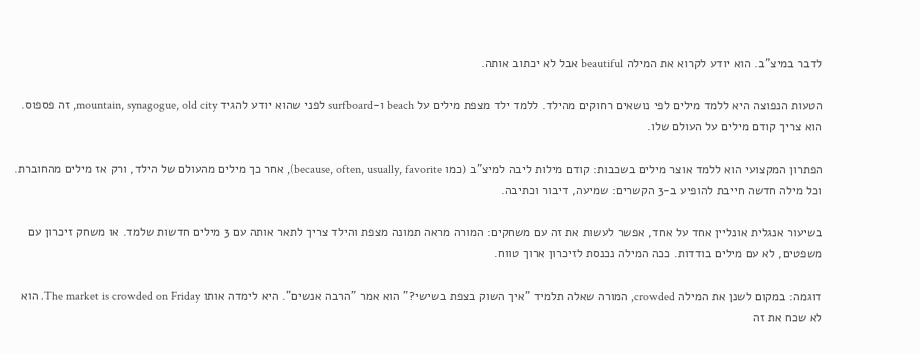לדבר במיצ"ב. הוא יודע לקרוא את המילה beautiful אבל לא יכתוב אותה.

הטעות הנפוצה היא ללמד מילים לפי נושאים רחוקים מהילד. ללמד ילד מצפת מילים על beach ו-surfboard לפני שהוא יודע להגיד mountain, synagogue, old city, זה פספוס. הוא צריך קודם מילים על העולם שלו.

הפתרון המקצועי הוא ללמד אוצר מילים בשכבות: קודם מילות ליבה למיצ"ב (כמו because, often, usually, favorite), אחר כך מילים מהעולם של הילד, ורק אז מילים מהחוברת. וכל מילה חדשה חייבת להופיע ב-3 הקשרים: שמיעה, דיבור וכתיבה.

בשיעור אנגלית אונליין אחד על אחד, אפשר לעשות את זה עם משחקים: המורה מראה תמונה מצפת והילד צריך לתאר אותה עם 3 מילים חדשות שלמד. או משחק זיכרון עם משפטים, לא עם מילים בודדות. ככה המילה נכנסת לזיכרון ארוך טווח.

דוגמה: במקום לשנן את המילה crowded, המורה שאלה תלמיד "איך השוק בצפת בשישי?" הוא אמר "הרבה אנשים". היא לימדה אותו The market is crowded on Friday. הוא לא שכח את זה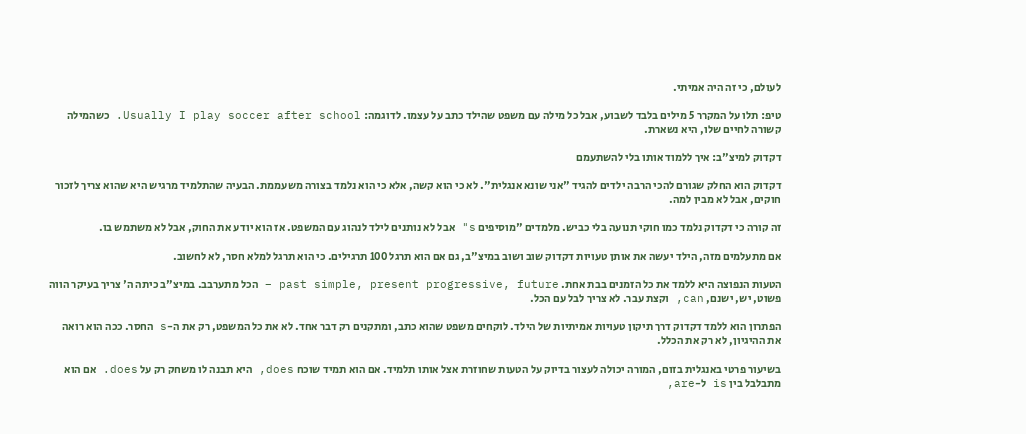לעולם, כי זה היה אמיתי.

טיפ: תלו על המקרר 5 מילים בלבד לשבוע, אבל כל מילה עם משפט שהילד כתב על עצמו. לדוגמה: Usually I play soccer after school. כשהמילה קשורה לחיים שלו, היא נשארת.

דקדוק למיצ"ב: איך ללמוד אותו בלי להשתעמם

דקדוק הוא החלק שגורם להכי הרבה ילדים להגיד "אני שונא אנגלית". לא כי הוא קשה, אלא כי הוא נלמד בצורה משעממת. הבעיה שהתלמיד מרגיש היא שהוא צריך לזכור חוקים, אבל לא מבין למה.

זה קורה כי דקדוק נלמד כמו חוקי תנועה בלי כביש. מלמדים "מוסיפים s" אבל לא נותנים לילד לנהוג עם המשפט. אז הוא יודע את החוק, אבל לא משתמש בו.

אם מתעלמים מזה, הילד יעשה את אותן טעויות דקדוק שוב ושוב במיצ"ב, גם אם הוא תרגל 100 תרגילים. כי הוא תרגל למלא חסר, לא לחשוב.

הטעות הנפוצה היא ללמד את כל הזמנים בבת אחת. past simple, present progressive, future – הכל מתערבב. במיצ"ב כיתה ה' צריך בעיקר הווה פשוט, יש, ישנם, can, וקצת עבר. לא צריך לבל עם הכל.

הפתרון הוא ללמד דקדוק דרך תיקון טעויות אמיתיות של הילד. לוקחים משפט שהוא כתב, ומתקנים רק דבר אחד. לא את כל המשפט, רק את ה-s החסר. ככה הוא רואה את ההיגיון, לא רק את הכלל.

בשיעור פרטי באנגלית בזום, המורה יכולה לעצור בדיוק על הטעות שחוזרת אצל אותו תלמיד. אם הוא תמיד שוכח does, היא תבנה לו משחק רק על does. אם הוא מתבלבל בין is ל-are,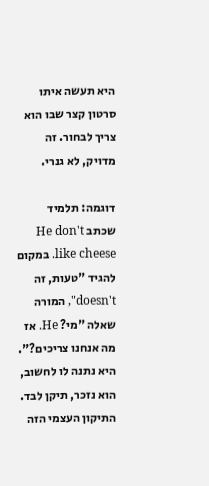היא תעשה איתו סרטון קצר שבו הוא צריך לבחור. זה מדויק, לא גנרי.

דוגמה: תלמיד שכתב He don't like cheese. במקום להגיד "טעות, זה doesn't", המורה שאלה "מי? He. אז מה אנחנו צריכים?". היא נתנה לו לחשוב, הוא נזכר, תיקן לבד. התיקון העצמי הזה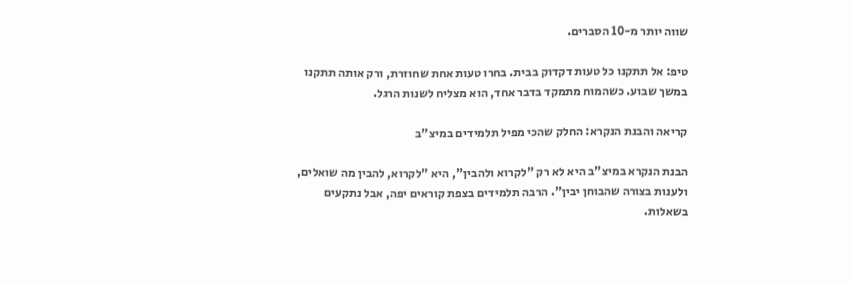שווה יותר מ-10 הסברים.

טיפ: אל תתקנו כל טעות דקדוק בבית. בחרו טעות אחת שחוזרת, ורק אותה תתקנו במשך שבוע. כשהמוח מתמקד בדבר אחד, הוא מצליח לשנות הרגל.

קריאה והבנת הנקרא: החלק שהכי מפיל תלמידים במיצ"ב

הבנת הנקרא במיצ"ב היא לא רק "לקרוא ולהבין", היא "לקרוא, להבין מה שואלים, ולענות בצורה שהבוחן יבין". הרבה תלמידים בצפת קוראים יפה, אבל נתקעים בשאלות.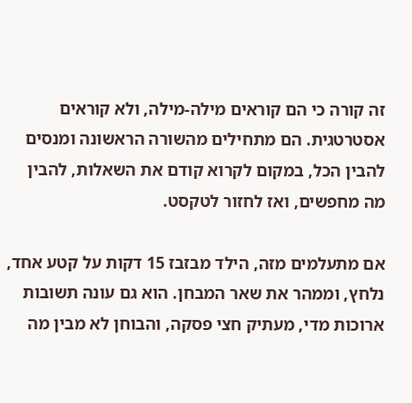זה קורה כי הם קוראים מילה-מילה, ולא קוראים אסטרטגית. הם מתחילים מהשורה הראשונה ומנסים להבין הכל, במקום לקרוא קודם את השאלות, להבין מה מחפשים, ואז לחזור לטקסט.

אם מתעלמים מזה, הילד מבזבז 15 דקות על קטע אחד, נלחץ, וממהר את שאר המבחן. הוא גם עונה תשובות ארוכות מדי, מעתיק חצי פסקה, והבוחן לא מבין מה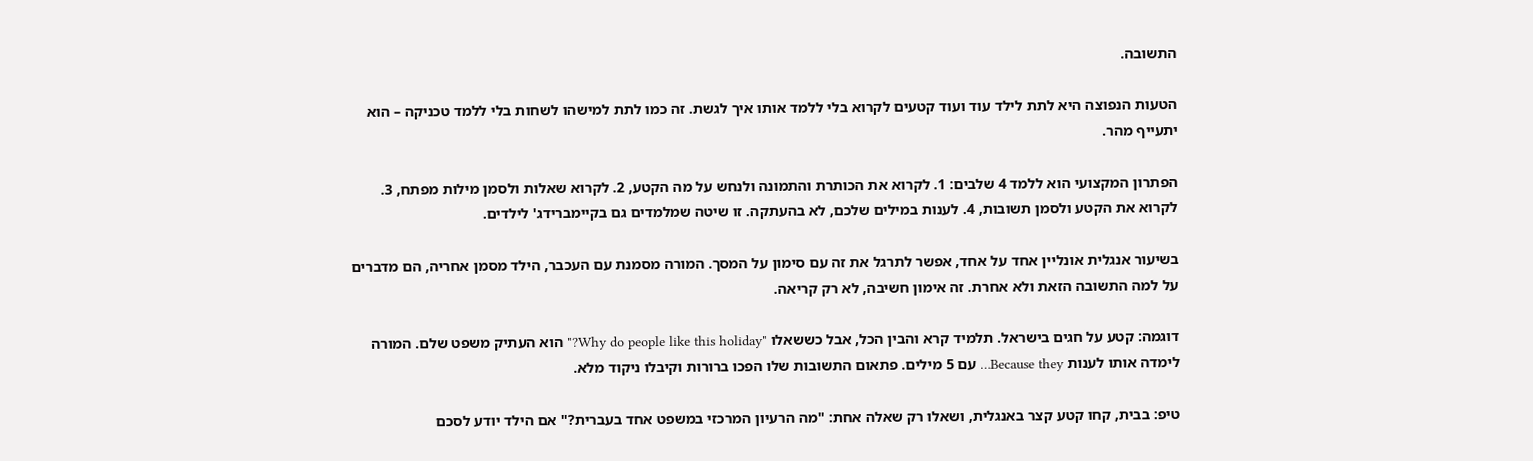התשובה.

הטעות הנפוצה היא לתת לילד עוד ועוד קטעים לקרוא בלי ללמד אותו איך לגשת. זה כמו לתת למישהו לשחות בלי ללמד טכניקה – הוא יתעייף מהר.

הפתרון המקצועי הוא ללמד 4 שלבים: 1. לקרוא את הכותרת והתמונה ולנחש על מה הקטע, 2. לקרוא שאלות ולסמן מילות מפתח, 3. לקרוא את הקטע ולסמן תשובות, 4. לענות במילים שלכם, לא בהעתקה. זו שיטה שמלמדים גם בקיימברידג' לילדים.

בשיעור אנגלית אונליין אחד על אחד, אפשר לתרגל את זה עם סימון על המסך. המורה מסמנת עם העכבר, הילד מסמן אחריה, הם מדברים על למה התשובה הזאת ולא אחרת. זה אימון חשיבה, לא רק קריאה.

דוגמה: קטע על חגים בישראל. תלמיד קרא והבין הכל, אבל כששאלו "Why do people like this holiday?" הוא העתיק משפט שלם. המורה לימדה אותו לענות Because they… עם 5 מילים. פתאום התשובות שלו הפכו ברורות וקיבלו ניקוד מלא.

טיפ: בבית, קחו קטע קצר באנגלית, ושאלו רק שאלה אחת: "מה הרעיון המרכזי במשפט אחד בעברית?" אם הילד יודע לסכם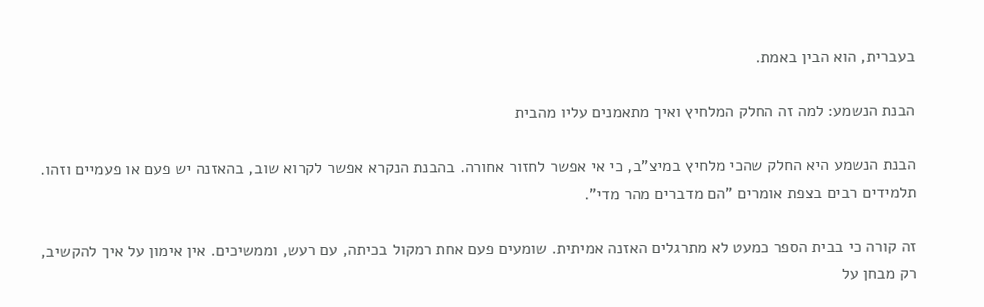בעברית, הוא הבין באמת.

הבנת הנשמע: למה זה החלק המלחיץ ואיך מתאמנים עליו מהבית

הבנת הנשמע היא החלק שהכי מלחיץ במיצ"ב, כי אי אפשר לחזור אחורה. בהבנת הנקרא אפשר לקרוא שוב, בהאזנה יש פעם או פעמיים וזהו. תלמידים רבים בצפת אומרים "הם מדברים מהר מדי".

זה קורה כי בבית הספר כמעט לא מתרגלים האזנה אמיתית. שומעים פעם אחת רמקול בכיתה, עם רעש, וממשיכים. אין אימון על איך להקשיב, רק מבחן על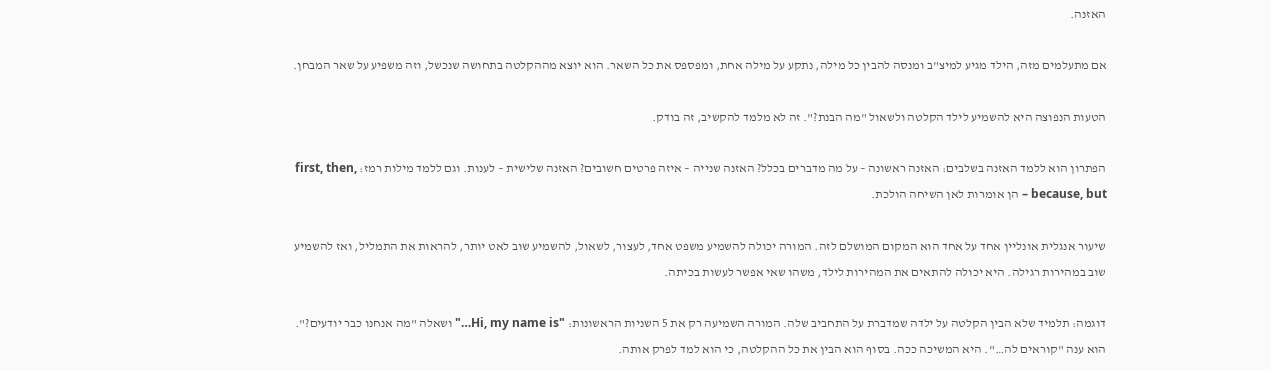האזנה.

אם מתעלמים מזה, הילד מגיע למיצ"ב ומנסה להבין כל מילה, נתקע על מילה אחת, ומפספס את כל השאר. הוא יוצא מההקלטה בתחושה שנכשל, וזה משפיע על שאר המבחן.

הטעות הנפוצה היא להשמיע לילד הקלטה ולשאול "מה הבנת?". זה לא מלמד להקשיב, זה בודק.

הפתרון הוא ללמד האזנה בשלבים: האזנה ראשונה – על מה מדברים בכלל? האזנה שנייה – איזה פרטים חשובים? האזנה שלישית – לענות. וגם ללמד מילות רמז: first, then, because, but – הן אומרות לאן השיחה הולכת.

שיעור אנגלית אונליין אחד על אחד הוא המקום המושלם לזה. המורה יכולה להשמיע משפט אחד, לעצור, לשאול, להשמיע שוב לאט יותר, להראות את התמליל, ואז להשמיע שוב במהירות רגילה. היא יכולה להתאים את המהירות לילד, משהו שאי אפשר לעשות בכיתה.

דוגמה: תלמיד שלא הבין הקלטה על ילדה שמדברת על התחביב שלה. המורה השמיעה רק את 5 השניות הראשונות: "Hi, my name is…" ושאלה "מה אנחנו כבר יודעים?". הוא ענה "קוראים לה…". היא המשיכה ככה. בסוף הוא הבין את כל ההקלטה, כי הוא למד לפרק אותה.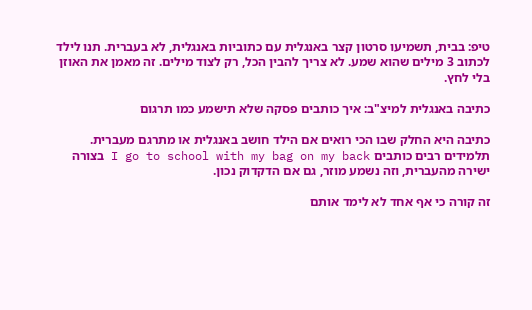טיפ: בבית, תשמיעו סרטון קצר באנגלית עם כתוביות באנגלית, לא בעברית. תנו לילד לכתוב 3 מילים שהוא שמע. לא צריך להבין הכל, רק לצוד מילים. זה מאמן את האוזן בלי לחץ.

כתיבה באנגלית למיצ"ב: איך כותבים פסקה שלא תישמע כמו תרגום

כתיבה היא החלק שבו הכי רואים אם הילד חושב באנגלית או מתרגם מעברית. תלמידים רבים כותבים I go to school with my bag on my back בצורה ישירה מהעברית, וזה נשמע מוזר, גם אם הדקדוק נכון.

זה קורה כי אף אחד לא לימד אותם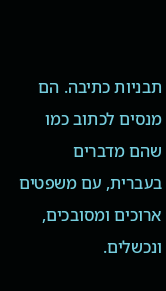תבניות כתיבה. הם מנסים לכתוב כמו שהם מדברים בעברית, עם משפטים ארוכים ומסובכים, ונכשלים.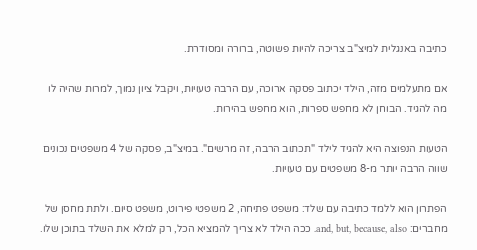כתיבה באנגלית למיצ"ב צריכה להיות פשוטה, ברורה ומסודרת.

אם מתעלמים מזה, הילד יכתוב פסקה ארוכה, עם הרבה טעויות, ויקבל ציון נמוך, למרות שהיה לו מה להגיד. הבוחן לא מחפש ספרות, הוא מחפש בהירות.

הטעות הנפוצה היא להגיד לילד "תכתוב הרבה, זה מרשים". במיצ"ב, פסקה של 4 משפטים נכונים שווה הרבה יותר מ-8 משפטים עם טעויות.

הפתרון הוא ללמד כתיבה עם שלד: משפט פתיחה, 2 משפטי פירוט, משפט סיום. ולתת מחסן של מחברים: and, but, because, also. ככה הילד לא צריך להמציא הכל, רק למלא את השלד בתוכן שלו.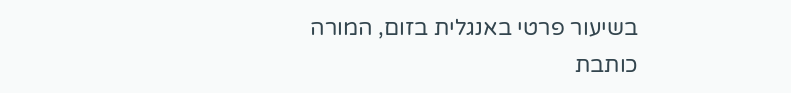בשיעור פרטי באנגלית בזום, המורה כותבת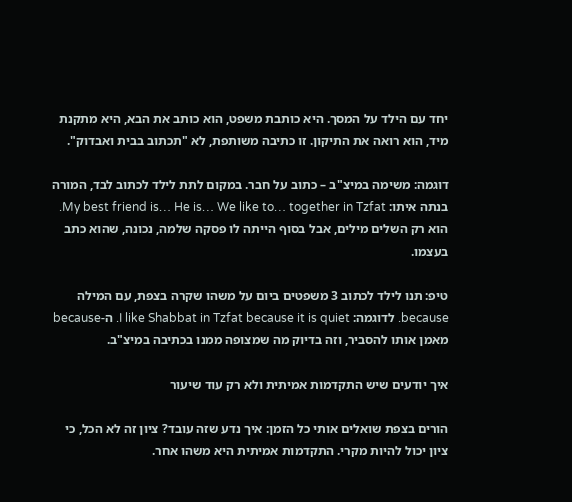יחד עם הילד על המסך. היא כותבת משפט, הוא כותב את הבא, היא מתקנת מיד, הוא רואה את התיקון. זו כתיבה משותפת, לא "תכתוב בבית ואבדוק".

דוגמה: משימה במיצ"ב – כתוב על חבר. במקום לתת לילד לכתוב לבד, המורה בנתה איתו: My best friend is… He is… We like to… together in Tzfat. הוא רק השלים מילים, אבל בסוף הייתה לו פסקה שלמה, נכונה, שהוא כתב בעצמו.

טיפ: תנו לילד לכתוב 3 משפטים ביום על משהו שקרה בצפת, עם המילה because. לדוגמה: I like Shabbat in Tzfat because it is quiet. ה-because מאמן אותו להסביר, וזה בדיוק מה שמצופה ממנו בכתיבה במיצ"ב.

איך יודעים שיש התקדמות אמיתית ולא רק עוד שיעור

הורים בצפת שואלים אותי כל הזמן: איך נדע שזה עובד? ציון זה לא הכל, כי ציון יכול להיות מקרי. התקדמות אמיתית היא משהו אחר.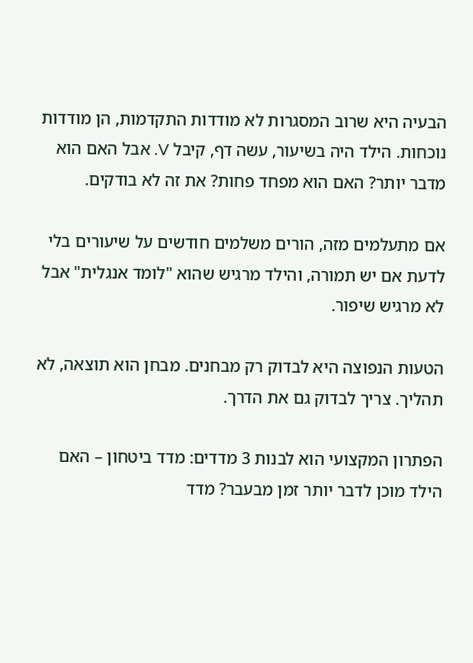הבעיה היא שרוב המסגרות לא מודדות התקדמות, הן מודדות נוכחות. הילד היה בשיעור, עשה דף, קיבל V. אבל האם הוא מדבר יותר? האם הוא מפחד פחות? את זה לא בודקים.

אם מתעלמים מזה, הורים משלמים חודשים על שיעורים בלי לדעת אם יש תמורה, והילד מרגיש שהוא "לומד אנגלית" אבל לא מרגיש שיפור.

הטעות הנפוצה היא לבדוק רק מבחנים. מבחן הוא תוצאה, לא תהליך. צריך לבדוק גם את הדרך.

הפתרון המקצועי הוא לבנות 3 מדדים: מדד ביטחון – האם הילד מוכן לדבר יותר זמן מבעבר? מדד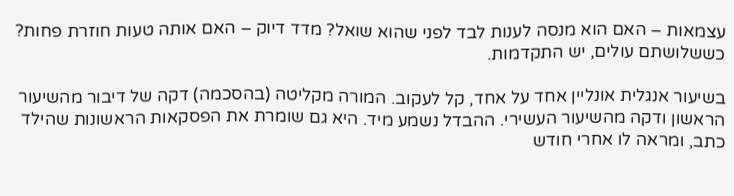עצמאות – האם הוא מנסה לענות לבד לפני שהוא שואל? מדד דיוק – האם אותה טעות חוזרת פחות? כששלושתם עולים, יש התקדמות.

בשיעור אנגלית אונליין אחד על אחד, קל לעקוב. המורה מקליטה (בהסכמה) דקה של דיבור מהשיעור הראשון ודקה מהשיעור העשירי. ההבדל נשמע מיד. היא גם שומרת את הפסקאות הראשונות שהילד כתב, ומראה לו אחרי חודש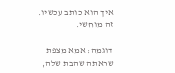איך הוא כותב עכשיו. זה מוחשי.

דוגמה: אמא מצפת שראתה שהבת שלה,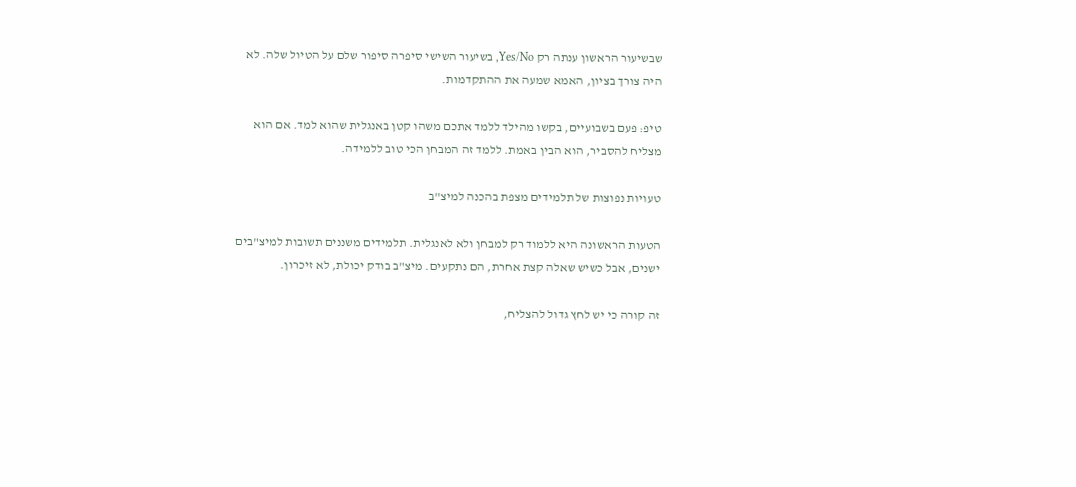שבשיעור הראשון ענתה רק Yes/No, בשיעור השישי סיפרה סיפור שלם על הטיול שלה. לא היה צורך בציון, האמא שמעה את ההתקדמות.

טיפ: פעם בשבועיים, בקשו מהילד ללמד אתכם משהו קטן באנגלית שהוא למד. אם הוא מצליח להסביר, הוא הבין באמת. ללמד זה המבחן הכי טוב ללמידה.

טעויות נפוצות של תלמידים מצפת בהכנה למיצ"ב

הטעות הראשונה היא ללמוד רק למבחן ולא לאנגלית. תלמידים משננים תשובות למיצ"בים ישנים, אבל כשיש שאלה קצת אחרת, הם נתקעים. מיצ"ב בודק יכולת, לא זיכרון.

זה קורה כי יש לחץ גדול להצליח,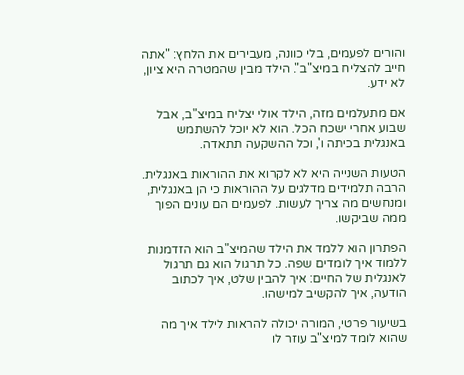והורים לפעמים, בלי כוונה, מעבירים את הלחץ: "אתה חייב להצליח במיצ"ב". הילד מבין שהמטרה היא ציון, לא ידע.

אם מתעלמים מזה, הילד אולי יצליח במיצ"ב, אבל שבוע אחרי ישכח הכל. הוא לא יוכל להשתמש באנגלית בכיתה ו', וכל ההשקעה תתאדה.

הטעות השנייה היא לא לקרוא את ההוראות באנגלית. הרבה תלמידים מדלגים על ההוראות כי הן באנגלית, ומנחשים מה צריך לעשות. לפעמים הם עונים הפוך ממה שביקשו.

הפתרון הוא ללמד את הילד שהמיצ"ב הוא הזדמנות ללמוד איך לומדים שפה. כל תרגול הוא גם תרגול לאנגלית של החיים: איך להבין שלט, איך לכתוב הודעה, איך להקשיב למישהו.

בשיעור פרטי, המורה יכולה להראות לילד איך מה שהוא לומד למיצ"ב עוזר לו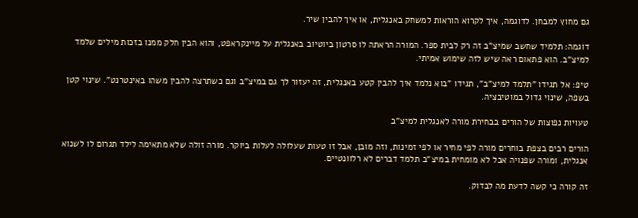גם מחוץ למבחן. לדוגמה, איך לקרוא הוראות למשחק באנגלית, או איך להבין שיר.

דוגמה: תלמיד שחשב שמיצ"ב זה רק לבית ספר. המורה הראתה לו סרטון ביוטיוב באנגלית על מיינקראפט, והוא הבין חלק ממנו בזכות מילים שלמד למיצ"ב. הוא פתאום ראה שיש לזה שימוש אמיתי.

טיפ: אל תגידו "תלמד למיצ"ב", תגידו "בוא נלמד איך להבין קטע באנגלית, זה יעזור לך גם במיצ"ב וגם כשתרצה להבין משהו באינטרנט". שינוי קטן בשפה, שינוי גדול במוטיבציה.

טעויות נפוצות של הורים בבחירת מורה לאנגלית למיצ"ב

הורים רבים בצפת בוחרים מורה לפי מחיר או לפי זמינות, וזה מובן, אבל זו טעות שעלולה לעלות ביוקר. מורה זולה שלא מתאימה לילד תגרום לו לשנוא אנגלית, ומורה שפנויה אבל לא מומחית במיצ"ב תלמד דברים לא רלוונטיים.

זה קורה כי קשה לדעת מה לבדוק.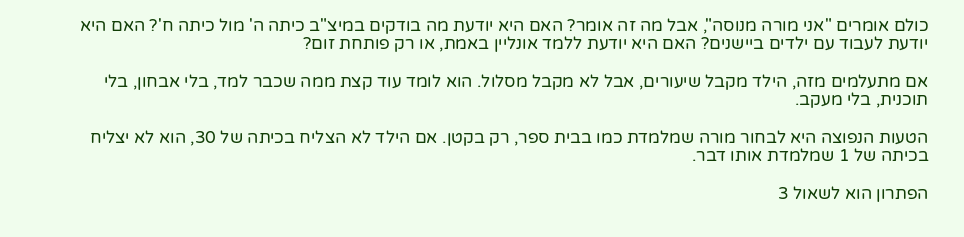כולם אומרים "אני מורה מנוסה", אבל מה זה אומר? האם היא יודעת מה בודקים במיצ"ב כיתה ה' מול כיתה ח'? האם היא יודעת לעבוד עם ילדים ביישנים? האם היא יודעת ללמד אונליין באמת, או רק פותחת זום?

אם מתעלמים מזה, הילד מקבל שיעורים, אבל לא מקבל מסלול. הוא לומד עוד קצת ממה שכבר למד, בלי אבחון, בלי תוכנית, בלי מעקב.

הטעות הנפוצה היא לבחור מורה שמלמדת כמו בבית ספר, רק בקטן. אם הילד לא הצליח בכיתה של 30, הוא לא יצליח בכיתה של 1 שמלמדת אותו דבר.

הפתרון הוא לשאול 3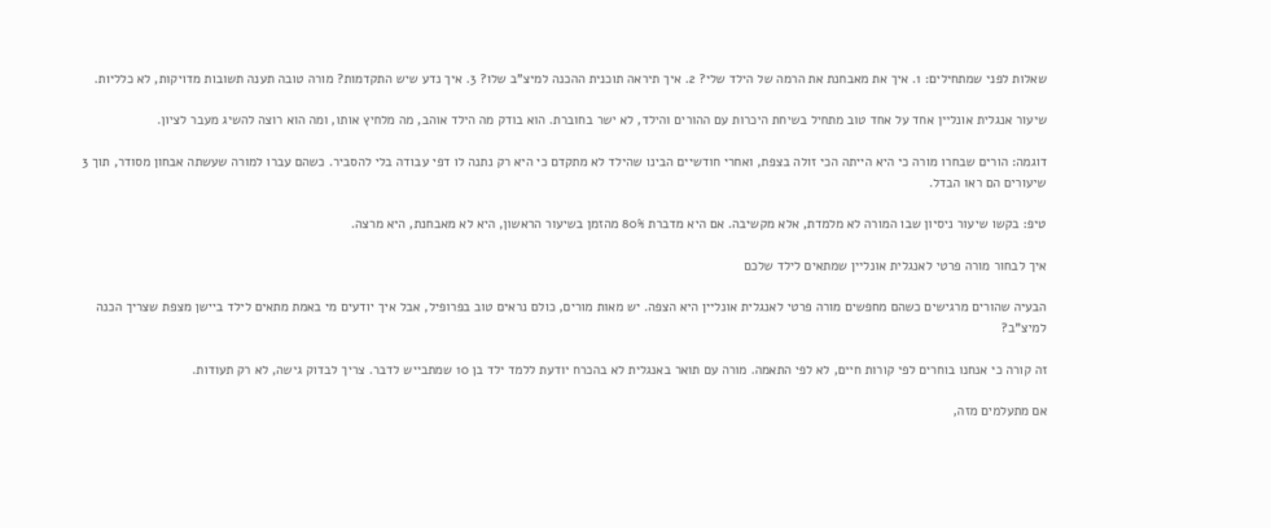שאלות לפני שמתחילים: 1. איך את מאבחנת את הרמה של הילד שלי? 2. איך תיראה תוכנית ההכנה למיצ"ב שלו? 3. איך נדע שיש התקדמות? מורה טובה תענה תשובות מדויקות, לא כלליות.

שיעור אנגלית אונליין אחד על אחד טוב מתחיל בשיחת היכרות עם ההורים והילד, לא ישר בחוברת. הוא בודק מה הילד אוהב, מה מלחיץ אותו, ומה הוא רוצה להשיג מעבר לציון.

דוגמה: הורים שבחרו מורה כי היא הייתה הכי זולה בצפת, ואחרי חודשיים הבינו שהילד לא מתקדם כי היא רק נתנה לו דפי עבודה בלי להסביר. כשהם עברו למורה שעשתה אבחון מסודר, תוך 3 שיעורים הם ראו הבדל.

טיפ: בקשו שיעור ניסיון שבו המורה לא מלמדת, אלא מקשיבה. אם היא מדברת 80% מהזמן בשיעור הראשון, היא לא מאבחנת, היא מרצה.

איך לבחור מורה פרטי לאנגלית אונליין שמתאים לילד שלכם

הבעיה שהורים מרגישים כשהם מחפשים מורה פרטי לאנגלית אונליין היא הצפה. יש מאות מורים, כולם נראים טוב בפרופיל, אבל איך יודעים מי באמת מתאים לילד ביישן מצפת שצריך הכנה למיצ"ב?

זה קורה כי אנחנו בוחרים לפי קורות חיים, לא לפי התאמה. מורה עם תואר באנגלית לא בהכרח יודעת ללמד ילד בן 10 שמתבייש לדבר. צריך לבדוק גישה, לא רק תעודות.

אם מתעלמים מזה,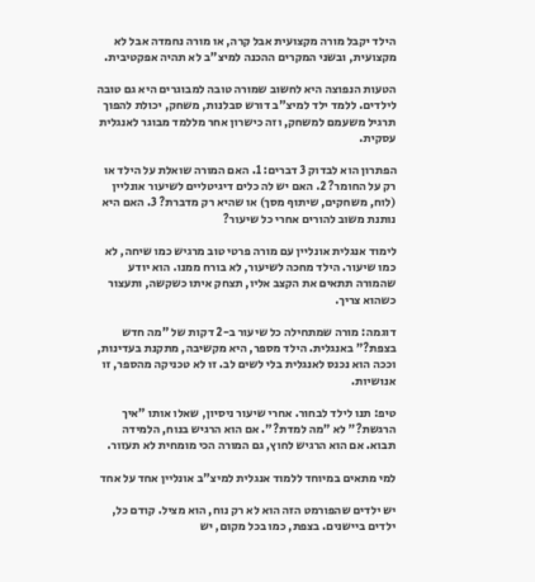הילד יקבל מורה מקצועית אבל קרה, או מורה נחמדה אבל לא מקצועית, ובשני המקרים ההכנה למיצ"ב לא תהיה אפקטיבית.

הטעות הנפוצה היא לחשוב שמורה טובה למבוגרים היא גם טובה לילדים. ללמד ילד למיצ"ב דורש סבלנות, משחק, יכולת להפוך תרגיל משעמם למשחק, וזה כישרון אחר מללמד מבוגר לאנגלית עסקית.

הפתרון הוא לבדוק 3 דברים: 1. האם המורה שואלת על הילד או רק על החומר? 2. האם יש לה כלים דיגיטליים לשיעור אונליין (לוח, משחקים, שיתוף מסך) או שהיא רק מדברת? 3. האם היא נותנת משוב להורים אחרי כל שיעור?

לימוד אנגלית אונליין עם מורה פרטי טוב מרגיש כמו שיחה, לא כמו שיעור. הילד מחכה לשיעור, לא בורח ממנו. הוא יודע שהמורה תתאים את הקצב אליו, תצחק איתו כשקשה, ותעצור כשהוא צריך.

דוגמה: מורה שמתחילה כל שיעור ב-2 דקות של "מה חדש בצפת?" באנגלית. הילד מספר, היא מקשיבה, מתקנת בעדינות, וככה הוא נכנס לאנגלית בלי לשים לב. זו לא טכניקה מהספר, זו אנושיות.

טיפ: תנו לילד לבחור. אחרי שיעור ניסיון, שאלו אותו "איך הרגשת?" לא "מה למדת?". אם הוא הרגיש בנוח, הלמידה תבוא. אם הוא הרגיש לחוץ, גם המורה הכי מומחית לא תעזור.

למי מתאים במיוחד ללמוד אנגלית למיצ"ב אונליין אחד על אחד

יש ילדים שהפורמט הזה הוא לא רק נוח, הוא מציל. קודם כל, ילדים ביישנים. בצפת, כמו בכל מקום, יש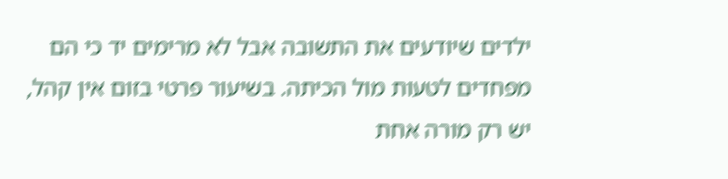ילדים שיודעים את התשובה אבל לא מרימים יד כי הם מפחדים לטעות מול הכיתה. בשיעור פרטי בזום אין קהל, יש רק מורה אחת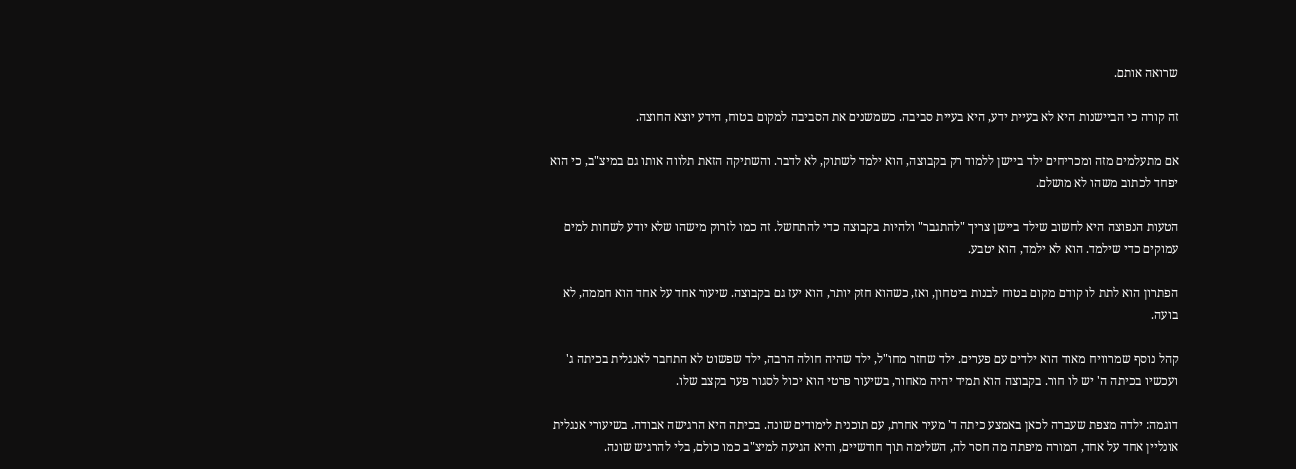שרואה אותם.

זה קורה כי הביישנות היא לא בעיית ידע, היא בעיית סביבה. כשמשנים את הסביבה למקום בטוח, הידע יוצא החוצה.

אם מתעלמים מזה ומכריחים ילד ביישן ללמוד רק בקבוצה, הוא ילמד לשתוק, לא לדבר. והשתיקה הזאת תלווה אותו גם במיצ"ב, כי הוא יפחד לכתוב משהו לא מושלם.

הטעות הנפוצה היא לחשוב שילד ביישן צריך "להתגבר" ולהיות בקבוצה כדי להתחשל. זה כמו לזרוק מישהו שלא יודע לשחות למים עמוקים כדי שילמד. הוא לא ילמד, הוא יטבע.

הפתרון הוא לתת לו קודם מקום בטוח לבנות ביטחון, ואז, כשהוא חזק יותר, הוא יעז גם בקבוצה. שיעור אחד על אחד הוא חממה, לא בועה.

קהל נוסף שמרוויח מאוד הוא ילדים עם פערים. ילד שחזר מחו"ל, ילד שהיה חולה הרבה, ילד שפשוט לא התחבר לאנגלית בכיתה ג' ועכשיו בכיתה ה' יש לו חור. בקבוצה הוא תמיד יהיה מאחור, בשיעור פרטי הוא יכול לסגור פער בקצב שלו.

דוגמה: ילדה מצפת שעברה לכאן באמצע כיתה ד' מעיר אחרת, עם תוכנית לימודים שונה. בכיתה היא הרגישה אבודה. בשיעורי אנגלית אונליין אחד על אחד, המורה מיפתה מה חסר לה, השלימה תוך חודשיים, והיא הגיעה למיצ"ב כמו כולם, בלי להרגיש שונה.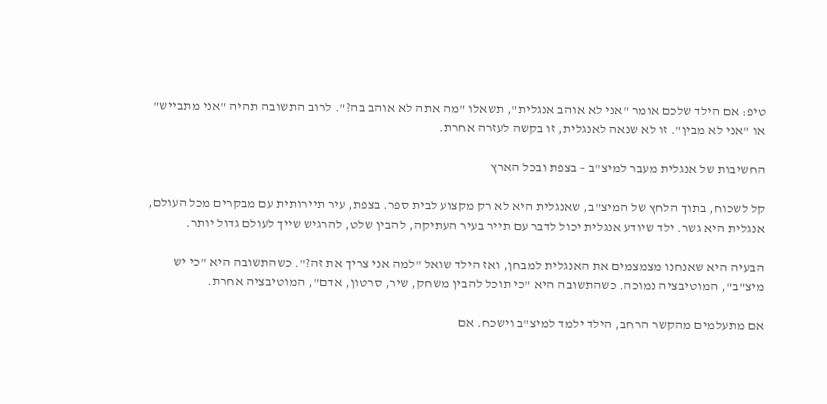טיפ: אם הילד שלכם אומר "אני לא אוהב אנגלית", תשאלו "מה אתה לא אוהב בה?". לרוב התשובה תהיה "אני מתבייש" או "אני לא מבין". זו לא שנאה לאנגלית, זו בקשה לעזרה אחרת.

החשיבות של אנגלית מעבר למיצ"ב – בצפת ובכל הארץ

קל לשכוח, בתוך הלחץ של המיצ"ב, שאנגלית היא לא רק מקצוע לבית ספר. בצפת, עיר תיירותית עם מבקרים מכל העולם, אנגלית היא גשר. ילד שיודע אנגלית יכול לדבר עם תייר בעיר העתיקה, להבין שלט, להרגיש שייך לעולם גדול יותר.

הבעיה היא שאנחנו מצמצמים את האנגלית למבחן, ואז הילד שואל "למה אני צריך את זה?". כשהתשובה היא "כי יש מיצ"ב", המוטיבציה נמוכה. כשהתשובה היא "כי תוכל להבין משחק, שיר, סרטון, אדם", המוטיבציה אחרת.

אם מתעלמים מהקשר הרחב, הילד ילמד למיצ"ב וישכח. אם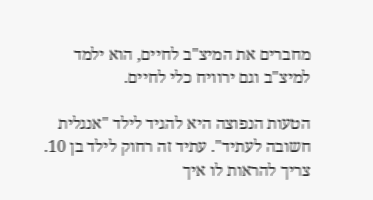מחברים את המיצ"ב לחיים, הוא ילמד למיצ"ב וגם ירוויח כלי לחיים.

הטעות הנפוצה היא להגיד לילד "אנגלית חשובה לעתיד". עתיד זה רחוק לילד בן 10. צריך להראות לו איך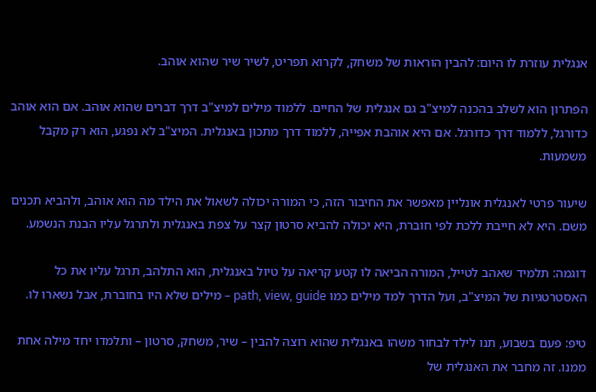אנגלית עוזרת לו היום: להבין הוראות של משחק, לקרוא תפריט, לשיר שיר שהוא אוהב.

הפתרון הוא לשלב בהכנה למיצ"ב גם אנגלית של החיים. ללמוד מילים למיצ"ב דרך דברים שהוא אוהב. אם הוא אוהב כדורגל, ללמוד דרך כדורגל. אם היא אוהבת אפייה, ללמוד דרך מתכון באנגלית. המיצ"ב לא נפגע, הוא רק מקבל משמעות.

שיעור פרטי לאנגלית אונליין מאפשר את החיבור הזה, כי המורה יכולה לשאול את הילד מה הוא אוהב, ולהביא תכנים משם. היא לא חייבת ללכת לפי חוברת, היא יכולה להביא סרטון קצר על צפת באנגלית ולתרגל עליו הבנת הנשמע.

דוגמה: תלמיד שאהב לטייל, המורה הביאה לו קטע קריאה על טיול באנגלית, הוא התלהב, תרגל עליו את כל האסטרטגיות של המיצ"ב, ועל הדרך למד מילים כמו path, view, guide – מילים שלא היו בחוברת, אבל נשארו לו.

טיפ: פעם בשבוע, תנו לילד לבחור משהו באנגלית שהוא רוצה להבין – שיר, משחק, סרטון – ותלמדו יחד מילה אחת ממנו. זה מחבר את האנגלית של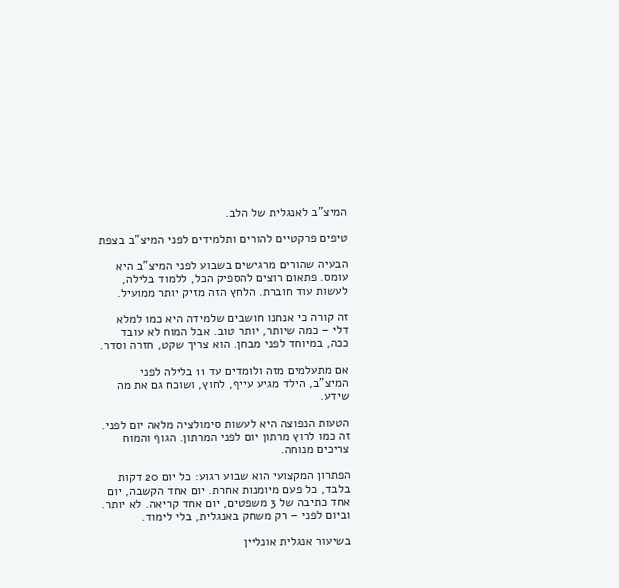המיצ"ב לאנגלית של הלב.

טיפים פרקטיים להורים ותלמידים לפני המיצ"ב בצפת

הבעיה שהורים מרגישים בשבוע לפני המיצ"ב היא עומס. פתאום רוצים להספיק הכל, ללמוד בלילה, לעשות עוד חוברת. הלחץ הזה מזיק יותר ממועיל.

זה קורה כי אנחנו חושבים שלמידה היא כמו למלא דלי – כמה שיותר, יותר טוב. אבל המוח לא עובד ככה, במיוחד לפני מבחן. הוא צריך שקט, חזרה וסדר.

אם מתעלמים מזה ולומדים עד 11 בלילה לפני המיצ"ב, הילד מגיע עייף, לחוץ, ושוכח גם את מה שידע.

הטעות הנפוצה היא לעשות סימולציה מלאה יום לפני. זה כמו לרוץ מרתון יום לפני המרתון. הגוף והמוח צריכים מנוחה.

הפתרון המקצועי הוא שבוע רגוע: כל יום 20 דקות בלבד, כל פעם מיומנות אחרת. יום אחד הקשבה, יום אחד כתיבה של 3 משפטים, יום אחד קריאה. לא יותר. וביום לפני – רק משחק באנגלית, בלי לימוד.

בשיעור אנגלית אונליין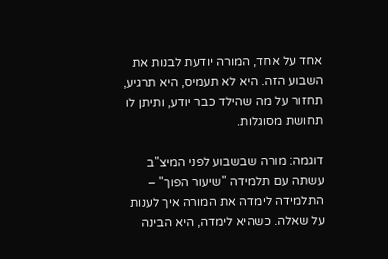אחד על אחד, המורה יודעת לבנות את השבוע הזה. היא לא תעמיס, היא תרגיע, תחזור על מה שהילד כבר יודע, ותיתן לו תחושת מסוגלות.

דוגמה: מורה שבשבוע לפני המיצ"ב עשתה עם תלמידה "שיעור הפוך" – התלמידה לימדה את המורה איך לענות על שאלה. כשהיא לימדה, היא הבינה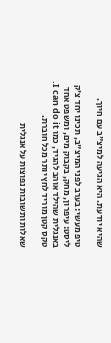שהיא יודעת. היא הגיעה למיצ"ב עם חיוך.

טיפ מעשי: בערב לפני המיצ"ב, תכינו יחד צ'ק ליסט: עיפרון, מחק, בקבוק מים, ומשפט אחד באנגלית שהילד אוהב להגיד, כמו I can do it. טקס קטן מוריד לחץ יותר מכל חוברת.

שאלות ותשובות נפוצות על אנגלית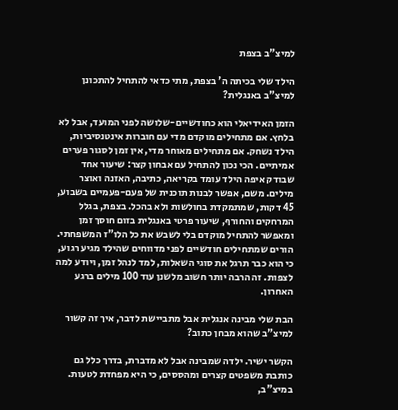למיצ"ב בצפת

הילד שלי בכיתה ה' בצפת, מתי כדאי להתחיל להתכונן למיצ"ב באנגלית?

הזמן האידיאלי הוא כחודשיים-שלושה לפני המועד, אבל לא בלחץ. אם מתחילים מוקדם מדי עם חוברות אינטנסיביות, הילד נשחק. אם מתחילים מאוחר מדי, אין זמן לסגור פערים אמיתיים. הכי נכון להתחיל עם אבחון קצר: שיעור אחד שבודק איפה הילד עומד בקריאה, כתיבה, האזנה ואוצר מילים. משם, אפשר לבנות תוכנית של פעם-פעמיים בשבוע, 45 דקות, שמתמקדת בחולשות ולא בהכל. בצפת, בגלל המרחקים והחורף, שיעור פרטי באנגלית בזום חוסך זמן ומאפשר להתחיל מוקדם בלי לשבש את כל הלו"ז המשפחתי. הורים שמתחילים חודשיים לפני מדווחים שהילד מגיע רגוע, כי הוא כבר תרגל את סוגי השאלות, למד לנהל זמן, ויודע למה לצפות. זה הרבה יותר חשוב מלשנן עוד 100 מילים ברגע האחרון.

הבת שלי מבינה אנגלית אבל מתביישת לדבר, איך זה קשור למיצ"ב שהוא מבחן כתוב?

הקשר ישיר. ילדה שמבינה אבל לא מדברת, בדרך כלל גם כותבת משפטים קצרים ומהססים, כי היא מפחדת לטעות. במיצ"ב,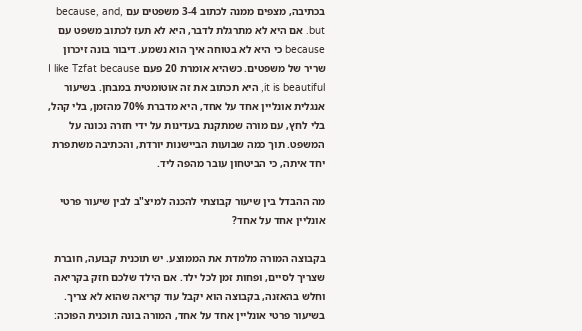בכתיבה, מצפים ממנה לכתוב 3-4 משפטים עם because, and, but. אם היא לא מתרגלת לדבר, היא לא תעז לכתוב משפט עם because כי היא לא בטוחה איך הוא נשמע. דיבור בונה זיכרון שריר של משפטים. כשהיא אומרת 20 פעם I like Tzfat because it is beautiful, היא תכתוב את זה אוטומטית במבחן. בשיעור אנגלית אונליין אחד על אחד, היא מדברת 70% מהזמן, בלי קהל, בלי לחץ, עם מורה שמתקנת בעדינות על ידי חזרה נכונה על המשפט. תוך כמה שבועות הביישנות יורדת, והכתיבה משתפרת יחד איתה, כי הביטחון עובר מהפה ליד.

מה ההבדל בין שיעור קבוצתי להכנה למיצ"ב לבין שיעור פרטי אונליין אחד על אחד?

בקבוצה המורה מלמדת את הממוצע. יש תוכנית קבועה, חוברת שצריך לסיים, ופחות זמן לכל ילד. אם הילד שלכם חזק בקריאה וחלש בהאזנה, בקבוצה הוא יקבל עוד קריאה שהוא לא צריך. בשיעור פרטי אונליין אחד על אחד, המורה בונה תוכנית הפוכה: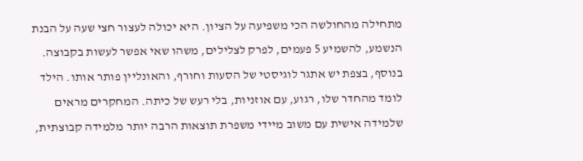מתחילה מהחולשה הכי משפיעה על הציון. היא יכולה לעצור חצי שעה על הבנת הנשמע, להשמיע 5 פעמים, לפרק לצלילים, משהו שאי אפשר לעשות בקבוצה. בנוסף, בצפת יש אתגר לוגיסטי של הסעות וחורף, והאונליין פותר אותו. הילד לומד מהחדר שלו, רגוע, עם אוזניות, בלי רעש של כיתה. המחקרים מראים שלמידה אישית עם משוב מיידי משפרת תוצאות הרבה יותר מלמידה קבוצתית,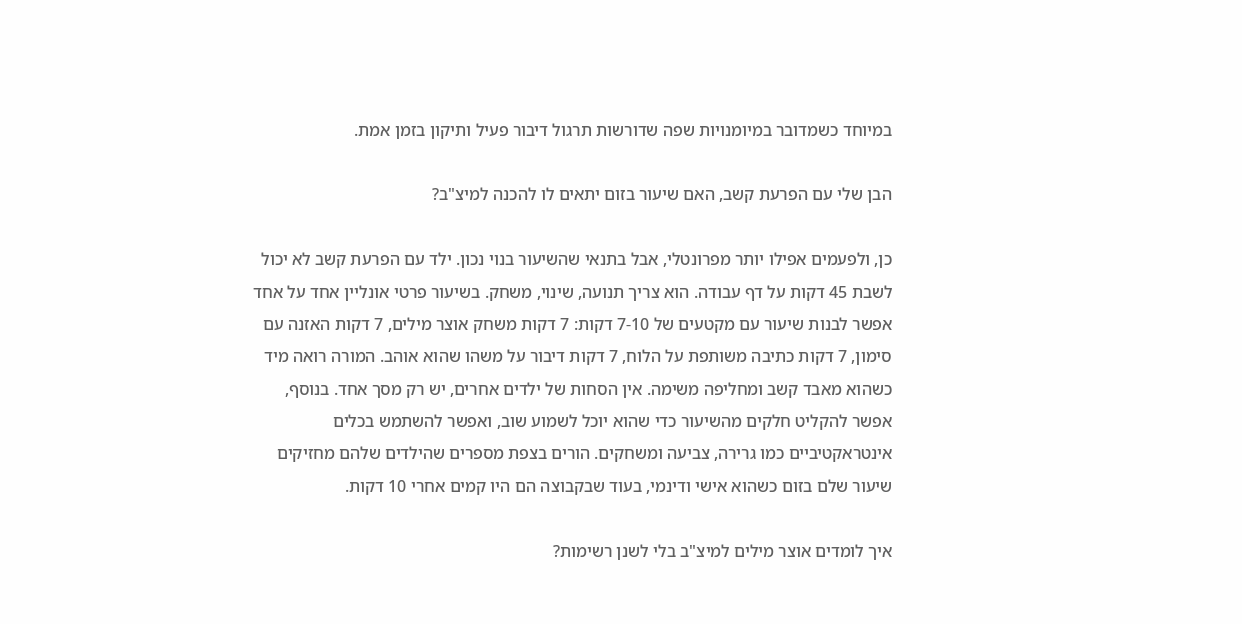במיוחד כשמדובר במיומנויות שפה שדורשות תרגול דיבור פעיל ותיקון בזמן אמת.

הבן שלי עם הפרעת קשב, האם שיעור בזום יתאים לו להכנה למיצ"ב?

כן, ולפעמים אפילו יותר מפרונטלי, אבל בתנאי שהשיעור בנוי נכון. ילד עם הפרעת קשב לא יכול לשבת 45 דקות על דף עבודה. הוא צריך תנועה, שינוי, משחק. בשיעור פרטי אונליין אחד על אחד אפשר לבנות שיעור עם מקטעים של 7-10 דקות: 7 דקות משחק אוצר מילים, 7 דקות האזנה עם סימון, 7 דקות כתיבה משותפת על הלוח, 7 דקות דיבור על משהו שהוא אוהב. המורה רואה מיד כשהוא מאבד קשב ומחליפה משימה. אין הסחות של ילדים אחרים, יש רק מסך אחד. בנוסף, אפשר להקליט חלקים מהשיעור כדי שהוא יוכל לשמוע שוב, ואפשר להשתמש בכלים אינטראקטיביים כמו גרירה, צביעה ומשחקים. הורים בצפת מספרים שהילדים שלהם מחזיקים שיעור שלם בזום כשהוא אישי ודינמי, בעוד שבקבוצה הם היו קמים אחרי 10 דקות.

איך לומדים אוצר מילים למיצ"ב בלי לשנן רשימות?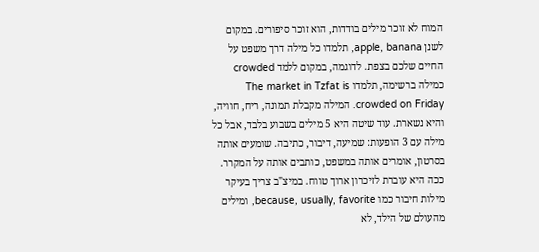המוח לא זוכר מילים בודדות, הוא זוכר סיפורים. במקום לשנן apple, banana, תלמדו כל מילה דרך משפט על החיים שלכם בצפת. לדוגמה, במקום ללמד crowded כמילה ברשימה, תלמדו The market in Tzfat is crowded on Friday. המילה מקבלת תמונה, ריח, חוויה, והיא נשארת. עוד שיטה היא 5 מילים בשבוע בלבד, אבל כל מילה עם 3 הופעות: שמיעה, דיבור, כתיבה. שומעים אותה בסרטון, אומרים אותה במשפט, כותבים אותה על המקרר. ככה היא עוברת לזיכרון ארוך טווח. במיצ"ב צריך בעיקר מילות חיבור כמו because, usually, favorite, ומילים מהעולם של הילד, לא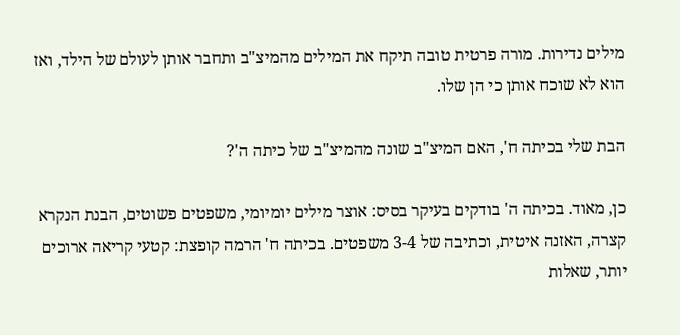מילים נדירות. מורה פרטית טובה תיקח את המילים מהמיצ"ב ותחבר אותן לעולם של הילד, ואז הוא לא שוכח אותן כי הן שלו.

הבת שלי בכיתה ח', האם המיצ"ב שונה מהמיצ"ב של כיתה ה'?

כן, מאוד. בכיתה ה' בודקים בעיקר בסיס: אוצר מילים יומיומי, משפטים פשוטים, הבנת הנקרא קצרה, האזנה איטית, וכתיבה של 3-4 משפטים. בכיתה ח' הרמה קופצת: קטעי קריאה ארוכים יותר, שאלות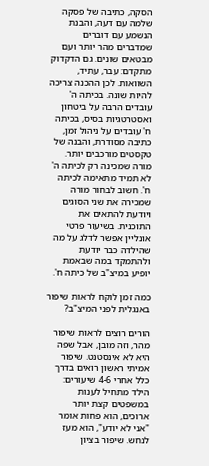הסקה, כתיבה של פסקה שלמה עם דעה, והבנת הנשמע עם דוברים שמדברים מהר יותר ועם מבטאים שונים. גם הדקדוק מתקדם: עבר, עתיד, השוואות. לכן ההכנה צריכה להיות שונה. בכיתה ה' עובדים הרבה על ביטחון ואסטרטגיות בסיס, בכיתה ח' עובדים על ניהול זמן, כתיבה מסודרת, והבנה של טקסטים מורכבים יותר. מורה שמכינה רק לכיתה ה' לא תמיד מתאימה לכיתה ח'. חשוב לבחור מורה שמכירה את שני הסוגים ויודעת להתאים את התוכנית. בשיעור פרטי אונליין אפשר לדלג על מה שהילדה כבר יודעת ולהתמקד במה שבאמת יופיע במיצ"ב של כיתה ח'.

כמה זמן לוקח לראות שיפור באנגלית לפני המיצ"ב?

הורים רוצים לראות שיפור מהר, וזה מובן, אבל שפה היא לא אינסטנט. שיפור אמיתי ראשון רואים בדרך כלל אחרי 4-6 שיעורים: הילד מתחיל לענות במשפטים קצת יותר ארוכים, הוא פחות אומר "אני לא יודע", הוא מעז לנחש. שיפור בציון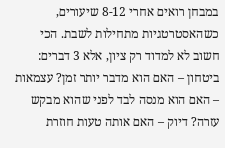במבחן רואים אחרי 8-12 שיעורים, כשהאסטרטגיות מתחילות לשבת. הכי חשוב לא למדוד רק ציון, אלא 3 דברים: ביטחון – האם הוא מדבר יותר זמן? עצמאות – האם הוא מנסה לבד לפני שהוא מבקש עזרה? דיוק – האם אותה טעות חוזרת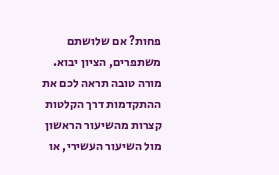פחות? אם שלושתם משתפרים, הציון יבוא. מורה טובה תראה לכם את ההתקדמות דרך הקלטות קצרות מהשיעור הראשון מול השיעור העשירי, או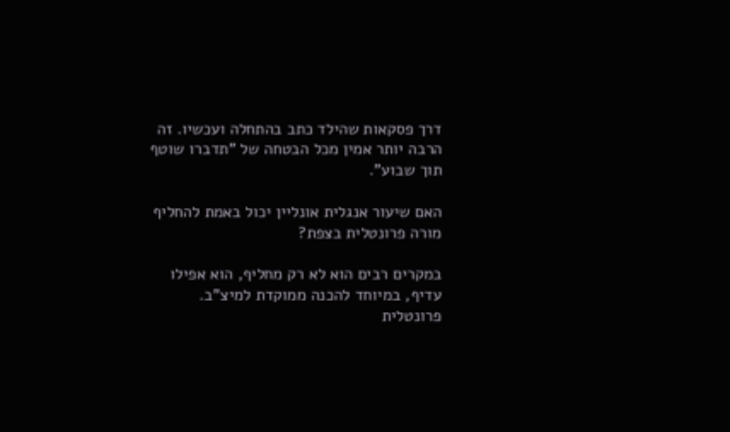דרך פסקאות שהילד כתב בהתחלה ועכשיו. זה הרבה יותר אמין מכל הבטחה של "תדברו שוטף תוך שבוע".

האם שיעור אנגלית אונליין יכול באמת להחליף מורה פרונטלית בצפת?

במקרים רבים הוא לא רק מחליף, הוא אפילו עדיף, במיוחד להכנה ממוקדת למיצ"ב. פרונטלית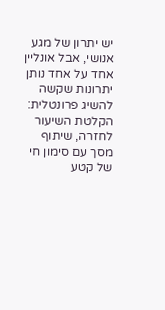יש יתרון של מגע אנושי, אבל אונליין אחד על אחד נותן יתרונות שקשה להשיג פרונטלית: הקלטת השיעור לחזרה, שיתוף מסך עם סימון חי של קטע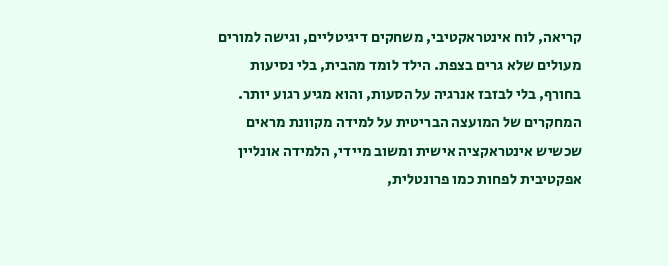קריאה, לוח אינטראקטיבי, משחקים דיגיטליים, וגישה למורים מעולים שלא גרים בצפת. הילד לומד מהבית, בלי נסיעות בחורף, בלי לבזבז אנרגיה על הסעות, והוא מגיע רגוע יותר. המחקרים של המועצה הבריטית על למידה מקוונת מראים שכשיש אינטראקציה אישית ומשוב מיידי, הלמידה אונליין אפקטיבית לפחות כמו פרונטלית,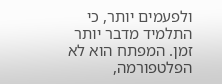ולפעמים יותר, כי התלמיד מדבר יותר זמן. המפתח הוא לא הפלטפורמה,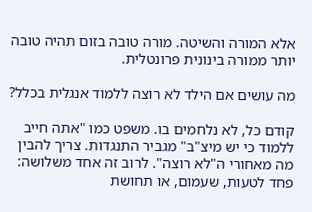אלא המורה והשיטה. מורה טובה בזום תהיה טובה יותר ממורה בינונית פרונטלית.

מה עושים אם הילד לא רוצה ללמוד אנגלית בכלל?

קודם כל, לא נלחמים בו. משפט כמו "אתה חייב ללמוד כי יש מיצ"ב" מגביר התנגדות. צריך להבין מה מאחורי ה"לא רוצה". לרוב זה אחד משלושה: פחד לטעות, שעמום, או תחושת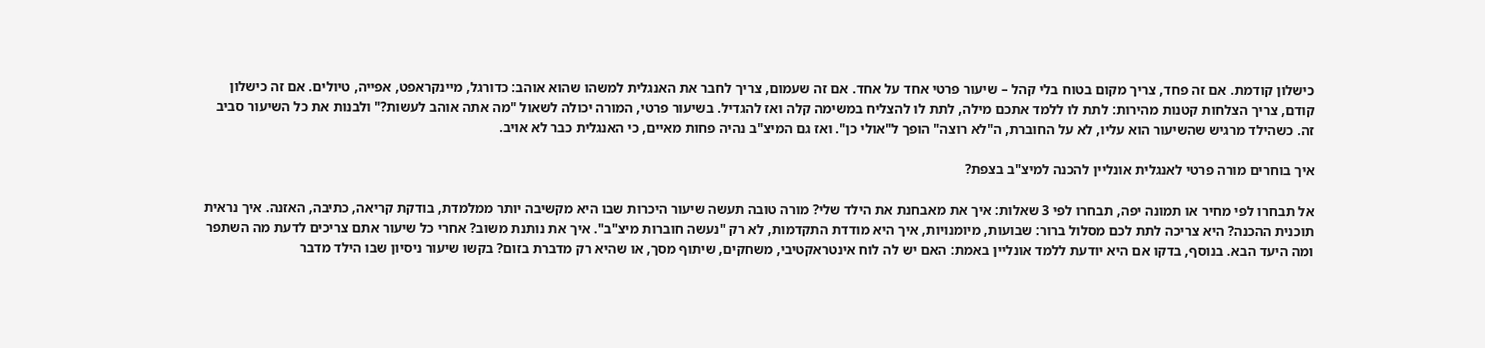כישלון קודמת. אם זה פחד, צריך מקום בטוח בלי קהל – שיעור פרטי אחד על אחד. אם זה שעמום, צריך לחבר את האנגלית למשהו שהוא אוהב: כדורגל, מיינקראפט, אפייה, טיולים. אם זה כישלון קודם, צריך הצלחות קטנות מהירות: לתת לו ללמד אתכם מילה, לתת לו להצליח במשימה קלה ואז להגדיל. בשיעור פרטי, המורה יכולה לשאול "מה אתה אוהב לעשות?" ולבנות את כל השיעור סביב זה. כשהילד מרגיש שהשיעור הוא עליו, לא על החוברת, ה"לא רוצה" הופך ל"אולי כן". ואז גם המיצ"ב נהיה פחות מאיים, כי האנגלית כבר לא אויב.

איך בוחרים מורה פרטי לאנגלית אונליין להכנה למיצ"ב בצפת?

אל תבחרו לפי מחיר או תמונה יפה, תבחרו לפי 3 שאלות: איך את מאבחנת את הילד שלי? מורה טובה תעשה שיעור היכרות שבו היא מקשיבה יותר ממלמדת, בודקת קריאה, כתיבה, האזנה. איך נראית תוכנית ההכנה? היא צריכה לתת לכם מסלול ברור: שבועות, מיומנויות, איך היא מודדת התקדמות, לא רק "נעשה חוברות מיצ"ב". איך את נותנת משוב? אחרי כל שיעור אתם צריכים לדעת מה השתפר ומה היעד הבא. בנוסף, בדקו אם היא יודעת ללמד אונליין באמת: האם יש לה לוח אינטראקטיבי, משחקים, שיתוף מסך, או שהיא רק מדברת בזום? בקשו שיעור ניסיון שבו הילד מדבר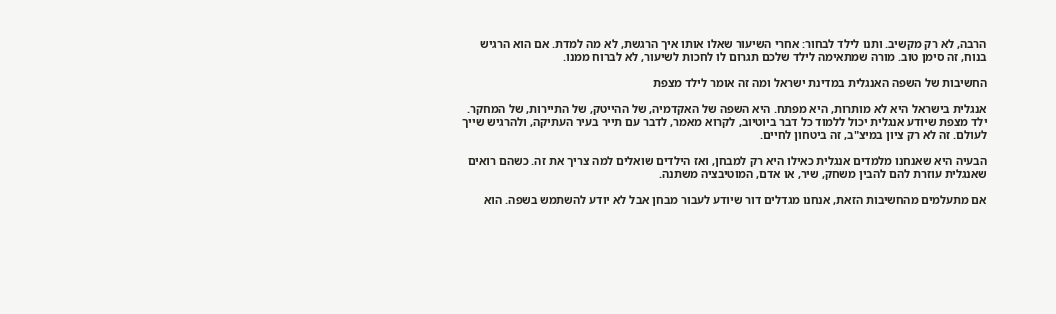הרבה, לא רק מקשיב. ותנו לילד לבחור: אחרי השיעור שאלו אותו איך הרגשת, לא מה למדת. אם הוא הרגיש בנוח, זה סימן טוב. מורה שמתאימה לילד שלכם תגרום לו לחכות לשיעור, לא לברוח ממנו.

החשיבות של השפה האנגלית במדינת ישראל ומה זה אומר לילד מצפת

אנגלית בישראל היא לא מותרות, היא מפתח. היא השפה של האקדמיה, של ההייטק, של התיירות, של המחקר. ילד מצפת שיודע אנגלית יכול ללמוד כל דבר ביוטיוב, לקרוא מאמר, לדבר עם תייר בעיר העתיקה, ולהרגיש שייך לעולם. זה לא רק ציון במיצ"ב, זה ביטחון לחיים.

הבעיה היא שאנחנו מלמדים אנגלית כאילו היא רק למבחן, ואז הילדים שואלים למה צריך את זה. כשהם רואים שאנגלית עוזרת להם להבין משחק, שיר, או אדם, המוטיבציה משתנה.

אם מתעלמים מהחשיבות הזאת, אנחנו מגדלים דור שיודע לעבור מבחן אבל לא יודע להשתמש בשפה. הוא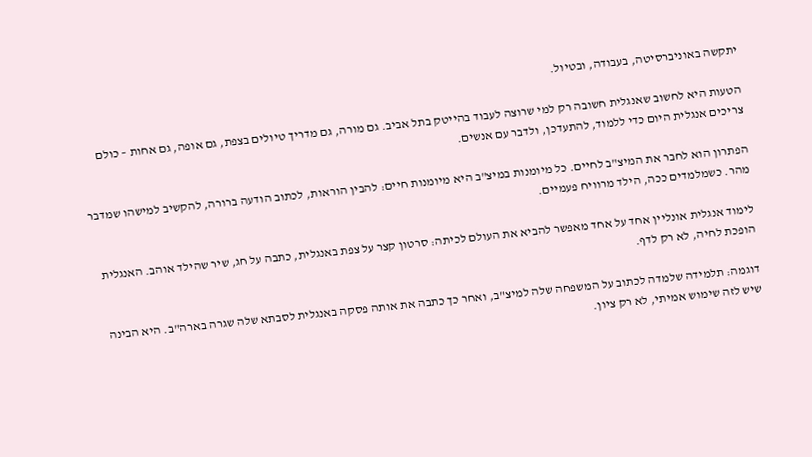יתקשה באוניברסיטה, בעבודה, ובטיול.

הטעות היא לחשוב שאנגלית חשובה רק למי שרוצה לעבוד בהייטק בתל אביב. גם מורה, גם מדריך טיולים בצפת, גם אופה, גם אחות – כולם צריכים אנגלית היום כדי ללמוד, להתעדכן, ולדבר עם אנשים.

הפתרון הוא לחבר את המיצ"ב לחיים. כל מיומנות במיצ"ב היא מיומנות חיים: להבין הוראות, לכתוב הודעה ברורה, להקשיב למישהו שמדבר מהר. כשמלמדים ככה, הילד מרוויח פעמיים.

לימוד אנגלית אונליין אחד על אחד מאפשר להביא את העולם לכיתה: סרטון קצר על צפת באנגלית, כתבה על חג, שיר שהילד אוהב. האנגלית הופכת לחיה, לא רק לדף.

דוגמה: תלמידה שלמדה לכתוב על המשפחה שלה למיצ"ב, ואחר כך כתבה את אותה פסקה באנגלית לסבתא שלה שגרה בארה"ב. היא הבינה שיש לזה שימוש אמיתי, לא רק ציון.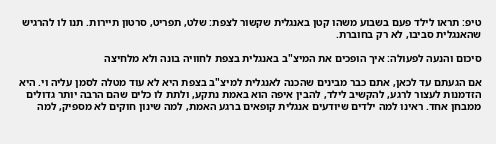טיפ: תראו לילד פעם בשבוע משהו קטן באנגלית שקשור לצפת: שלט, תפריט, סרטון תיירות. תנו לו להרגיש שהאנגלית סביבו, לא רק בחוברת.

סיכום והנעה לפעולה: איך הופכים את המיצ"ב באנגלית בצפת לחוויה בונה ולא מלחיצה

אם הגעתם עד לכאן, אתם כבר מבינים שהכנה לאנגלית למיצ"ב בצפת היא לא עוד מטלה לסמן עליה וי. היא הזדמנות לעצור לרגע, להקשיב לילד, להבין איפה הוא באמת נתקע, ולתת לו כלים שהם הרבה יותר גדולים ממבחן אחד. ראינו למה ילדים שיודעים אנגלית קופאים ברגע האמת, למה שינון חוקים לא מספיק, למה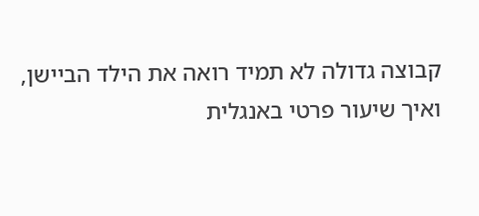קבוצה גדולה לא תמיד רואה את הילד הביישן, ואיך שיעור פרטי באנגלית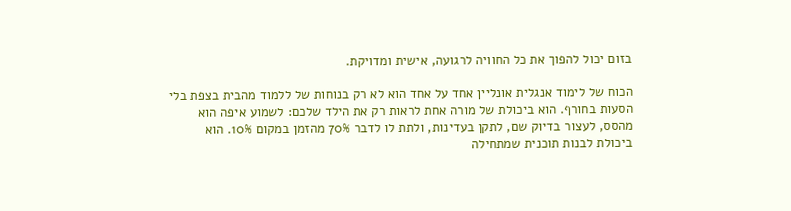בזום יכול להפוך את כל החוויה לרגועה, אישית ומדויקת.

הכוח של לימוד אנגלית אונליין אחד על אחד הוא לא רק בנוחות של ללמוד מהבית בצפת בלי הסעות בחורף. הוא ביכולת של מורה אחת לראות רק את הילד שלכם: לשמוע איפה הוא מהסס, לעצור בדיוק שם, לתקן בעדינות, ולתת לו לדבר 70% מהזמן במקום 10%. הוא ביכולת לבנות תוכנית שמתחילה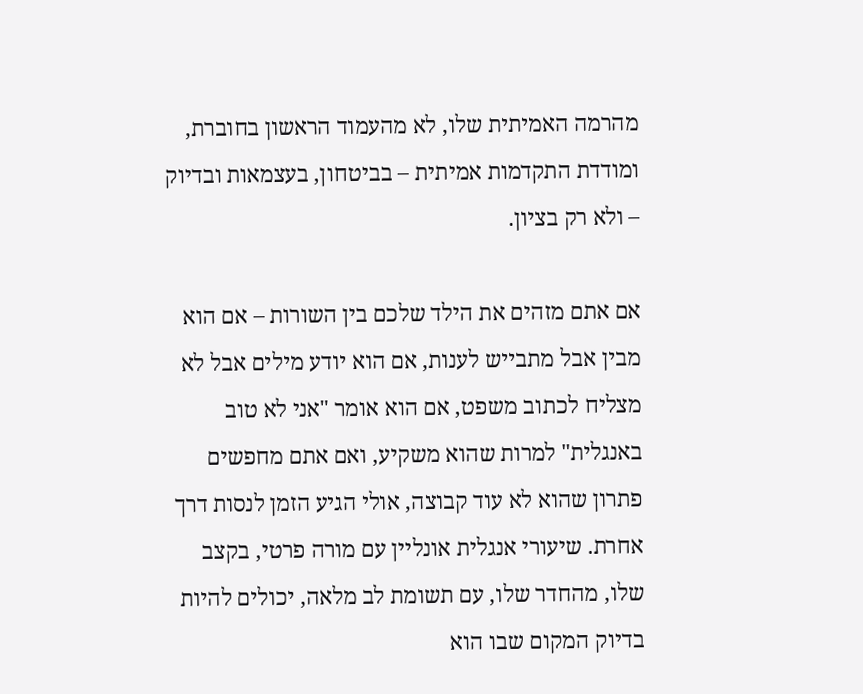מהרמה האמיתית שלו, לא מהעמוד הראשון בחוברת, ומודדת התקדמות אמיתית – בביטחון, בעצמאות ובדיוק – ולא רק בציון.

אם אתם מזהים את הילד שלכם בין השורות – אם הוא מבין אבל מתבייש לענות, אם הוא יודע מילים אבל לא מצליח לכתוב משפט, אם הוא אומר "אני לא טוב באנגלית" למרות שהוא משקיע, ואם אתם מחפשים פתרון שהוא לא עוד קבוצה, אולי הגיע הזמן לנסות דרך אחרת. שיעורי אנגלית אונליין עם מורה פרטי, בקצב שלו, מהחדר שלו, עם תשומת לב מלאה, יכולים להיות בדיוק המקום שבו הוא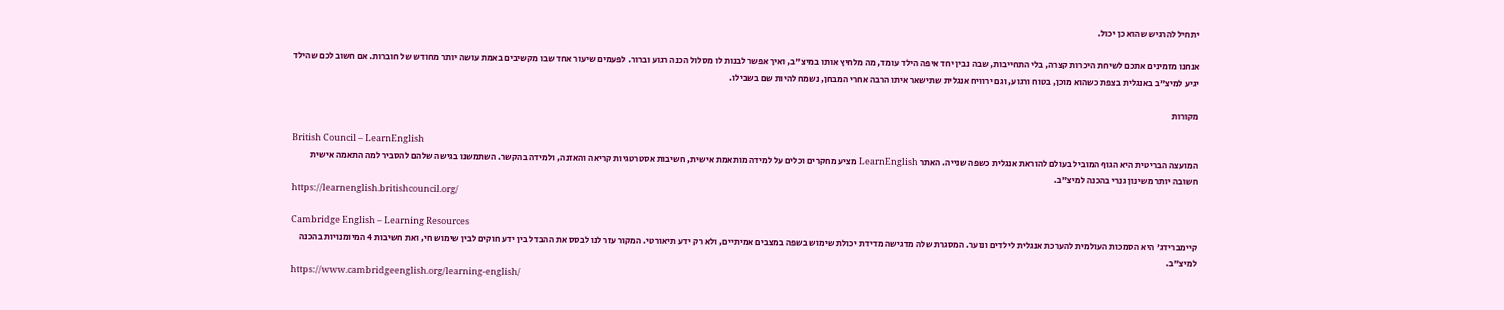יתחיל להרגיש שהוא כן יכול.

אנחנו מזמינים אתכם לשיחת היכרות קצרה, בלי התחייבות, שבה נבין יחד איפה הילד עומד, מה מלחיץ אותו במיצ"ב, ואיך אפשר לבנות לו מסלול הכנה רגוע וברור. לפעמים שיעור אחד שבו מקשיבים באמת עושה יותר מחודש של חוברות. אם חשוב לכם שהילד יגיע למיצ"ב באנגלית בצפת כשהוא מוכן, בטוח ורגוע, וגם ירוויח אנגלית שתישאר איתו הרבה אחרי המבחן, נשמח להיות שם בשבילו.

מקורות

British Council – LearnEnglish
המועצה הבריטית היא הגוף המוביל בעולם להוראת אנגלית כשפה שנייה. האתר LearnEnglish מציע מחקרים וכלים על למידה מותאמת אישית, חשיבות אסטרטגיות קריאה והאזנה, ולמידה בהקשר. השתמשנו בגישה שלהם להסביר למה התאמה אישית חשובה יותר משינון גנרי בהכנה למיצ"ב.
https://learnenglish.britishcouncil.org/

Cambridge English – Learning Resources
קיימברידג' היא הסמכות העולמית להערכת אנגלית לילדים ונוער. המסגרת שלה מדגישה מדידת יכולת שימוש בשפה במצבים אמיתיים, ולא רק ידע תיאורטי. המקור עזר לנו לבסס את ההבדל בין ידע חוקים לבין שימוש חי, ואת חשיבות 4 המיומנויות בהכנה למיצ"ב.
https://www.cambridgeenglish.org/learning-english/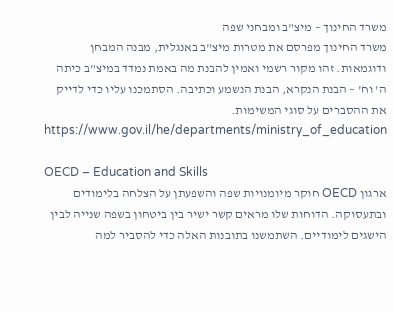משרד החינוך – מיצ"ב ומבחני שפה
משרד החינוך מפרסם את מטרות מיצ"ב באנגלית, מבנה המבחן ודוגמאות. זהו מקור רשמי ואמין להבנת מה באמת נמדד במיצ"ב כיתה ה' וח' – הבנת הנקרא, הבנת הנשמע וכתיבה. הסתמכנו עליו כדי לדייק את ההסברים על סוגי המשימות.
https://www.gov.il/he/departments/ministry_of_education

OECD – Education and Skills
ארגון OECD חוקר מיומנויות שפה והשפעתן על הצלחה בלימודים ובתעסוקה. הדוחות שלו מראים קשר ישיר בין ביטחון בשפה שנייה לבין הישגים לימודיים. השתמשנו בתובנות האלה כדי להסביר למה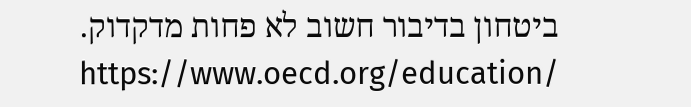ביטחון בדיבור חשוב לא פחות מדקדוק.
https://www.oecd.org/education/